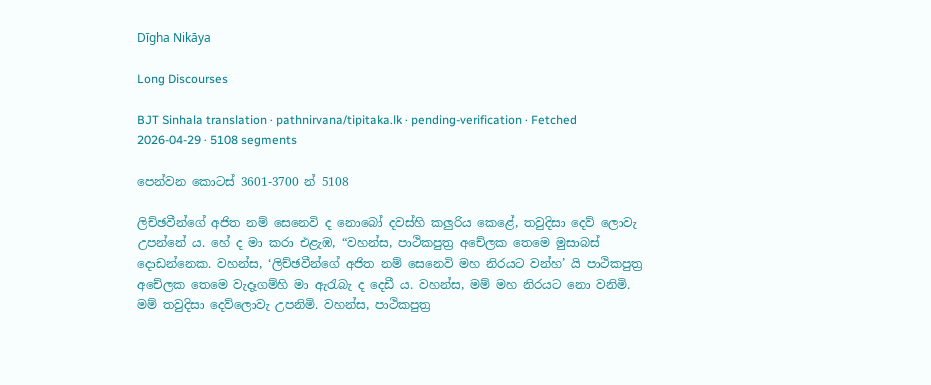Dīgha Nikāya

Long Discourses

BJT Sinhala translation · pathnirvana/tipitaka.lk · pending-verification · Fetched 2026-04-29 · 5108 segments

පෙන්වන කොටස් 3601-3700 න් 5108

ලිච්ඡවීන්ගේ අජිත නම් සෙනෙවි ද නොබෝ දවස්හි කලුරිය කෙළේ, තවුදිසා දෙව් ලොවැ උපන්නේ ය. හේ ද මා කරා එළැඹ, “වහන්ස, පාථිකපුත්‍ර අචේලක තෙමෙ මුසාබස් දොඩන්නෙක. වහන්ස, ‘ලිච්ඡවීන්ගේ අජිත නම් සෙනෙවි මහ නිරයට වන්හ’ යි පාථිකපුත්‍ර අචේලක තෙමෙ වැදෑගම්හි මා ඇරැබැ ද දෙඩී ය. වහන්ස, මම් මහ නිරයට නො වනිමි. මම් තවුදිසා දෙව්ලොවැ උපනිමි. වහන්ස, පාථිකපුත්‍ර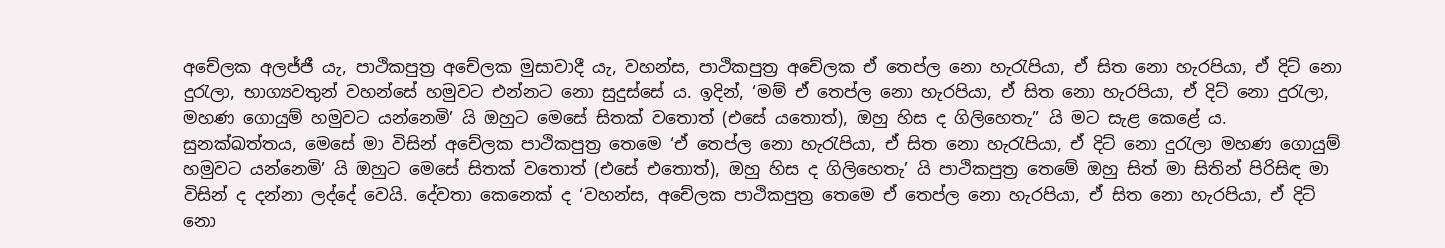අචේලක අලජ්ජී යැ, පාථිකපුත්‍ර අචේලක මුසාවාදී යැ, වහන්ස, පාථිකපුත්‍ර අචේලක ඒ තෙප්ල නො හැරැපියා, ඒ සිත නො හැරපියා, ඒ දිට් නො දුරැලා, භාග්‍යවතුන් වහන්සේ හමුවට එන්නට නො සුදුස්සේ ය. ඉදින්, ‘මම් ඒ තෙප්ල නො හැරපියා, ඒ සිත නො හැරපියා, ඒ දිට් නො දුරැලා, මහණ ගොයුම් හමුවට යන්නෙමි’ යි ඔහුට මෙසේ සිතක් වතොත් (එසේ යතොත්), ඔහු හිස ද ගිලිහෙතැ” යි මට සැළ කෙළේ ය.
සුනක්ඛත්තය, මෙසේ මා විසින් අචේලක පාථිකපුත්‍ර තෙමෙ ‘ඒ තෙප්ල නො හැරැපියා, ඒ සිත නො හැරැපියා, ඒ දිට් නො දුරැලා මහණ ගොයුම් හමුවට යන්නෙමි’ යි ඔහුට මෙසේ සිතක් වතොත් (එසේ එතොත්), ඔහු හිස ද ගිලිහෙතැ’ යි පාථිකපුත්‍ර තෙමේ ඔහු සිත් මා සිතින් පිරිසිඳ මා විසින් ද දන්නා ලද්දේ වෙයි. දේවතා කෙනෙක් ද ‘වහන්ස, අචේලක පාථිකපුත්‍ර තෙමෙ ඒ තෙප්ල නො හැරපියා, ඒ සිත නො හැරපියා, ඒ දිට් නො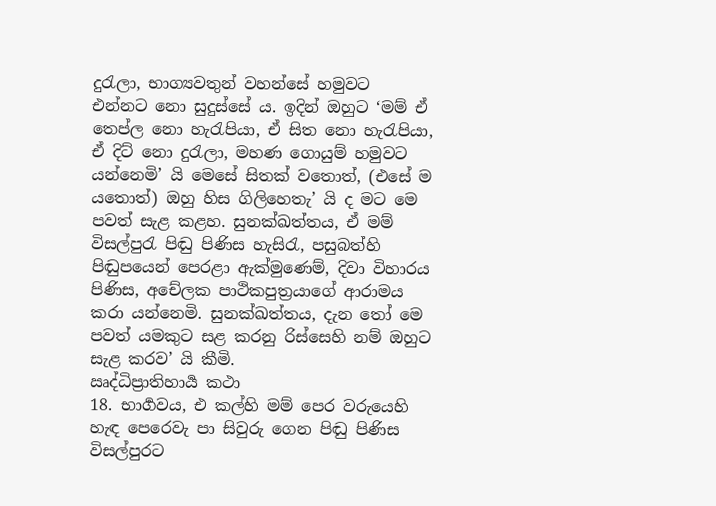දුරැලා, භාග්‍යවතුන් වහන්සේ හමුවට එන්නට නො සුදුස්සේ ය. ඉදින් ඔහුට ‘මම් ඒ තෙප්ල නො හැරැපියා, ඒ සිත නො හැරැපියා, ඒ දිට් නො දුරැලා, මහණ ගොයුම් හමුවට යන්නෙමි’ යි මෙසේ සිතක් වතොත්, (එසේ ම යතොත්) ඔහු හිස ගිලිහෙතැ’ යි ද මට මෙ පවත් සැළ කළහ. සුනක්ඛත්තය, ඒ මම් විසල්පුරැ පිඬු පිණිස හැසිරැ, පසුබත්හි පිඬුපයෙන් පෙරළා ඇක්මුණෙම්, දිවා විහාරය පිණිස, අචේලක පාථිකපුත්‍රයාගේ ආරාමය කරා යන්නෙමි. සුනක්ඛත්තය, දැන තෝ මෙ පවත් යමකුට සළ කරනු රිස්සෙහි නම් ඔහුට සැළ කරව’ යි කීමි.
ඍද්ධිප්‍රාතිහාර්‍ය කථා
18. භාර්‍ගවය, එ කල්හි මම් පෙර වරුයෙහි හැඳ පෙරෙවැ පා සිවුරු ගෙන පිඬු පිණිස විසල්පුරට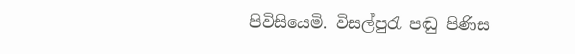පිවිසියෙමි. විසල්පුරැ පඬු පිණිස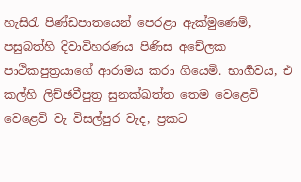හැසිරැ පිණ්ඩපාතයෙන් පෙරළා ඇක්මුණෙම්, පසුබත්හි දිවාවිහරණය පිණිස අචේලක පාථිකපුත්‍රයාගේ ආරාමය කරා ගියෙමි. භාර්‍ගවය, එ කල්හි ලිච්ඡවීපුත්‍ර සුනක්ඛත්ත තෙම වෙළෙවි වෙළෙවි වැ විසල්පුර වැද, ප්‍රකට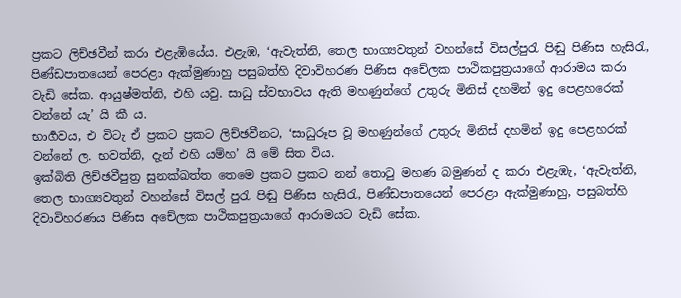ප්‍රකට ලිච්ඡවීන් කරා එළැඹියේය. එළැඹ, ‘ඇවැත්නි, තෙල භාග්‍යවතුන් වහන්සේ විසල්පුරැ පිඬු පිණිස හැසිරැ, පිණ්ඩපාතයෙන් පෙරළා ඇක්මුණාහු පසුබත්හි දිවාවිහරණ පිණිස අචේලක පාථිකපුත්‍රයාගේ ආරාමය කරා වැඩි සේක. ආයුෂ්මත්නි, එහි යවු. සාධු ස්වභාවය ඇති මහණුන්ගේ උතුරු මිනිස් දහමින් ඉදු පෙළහරෙක් වන්නේ යැ’ යි කී ය.
භාර්‍ගවය, එ විටැ ඒ ප්‍රකට ප්‍රකට ලිච්ඡවීනට, ‘සාධුරූප වූ මහණුන්ගේ උතුරු මිනිස් දහමින් ඉදු පෙළහරක් වන්නේ ල. භවත්නි, දැන් එහි යම්හ’ යි මේ සිත විය.
ඉක්බිති ලිච්ඡවීපුත්‍ර සුනක්ඛත්ත තෙමෙ ප්‍රකට ප්‍රකට නන් තොටු මහණ බමුණන් ද කරා එළැඹැ, ‘ඇවැත්නි, තෙල භාග්‍යවතුන් වහන්සේ විසල් පුරැ පිඬු පිණිස හැසිරැ, පිණ්ඩපාතයෙන් පෙරළා ඇක්මුණාහු, පසුබත්හි දිවාවිහරණය පිණිස අචේලක පාථිකපුත්‍රයාගේ ආරාමයට වැඩි සේක.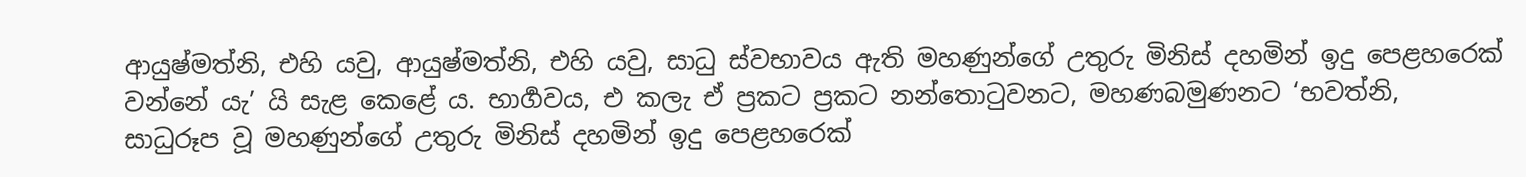ආයුෂ්මත්නි, එහි යවු, ආයුෂ්මත්නි, එහි යවු, සාධු ස්වභාවය ඇති මහණුන්ගේ උතුරු මිනිස් දහමින් ඉදු පෙළහරෙක් වන්නේ යැ’ යි සැළ කෙළේ ය. භාර්‍ගවය, එ කලැ ඒ ප්‍රකට ප්‍රකට නන්තොටුවනට, මහණබමුණනට ‘භවත්නි, සාධුරූප වූ මහණුන්ගේ උතුරු මිනිස් දහමින් ඉදු පෙළහරෙක්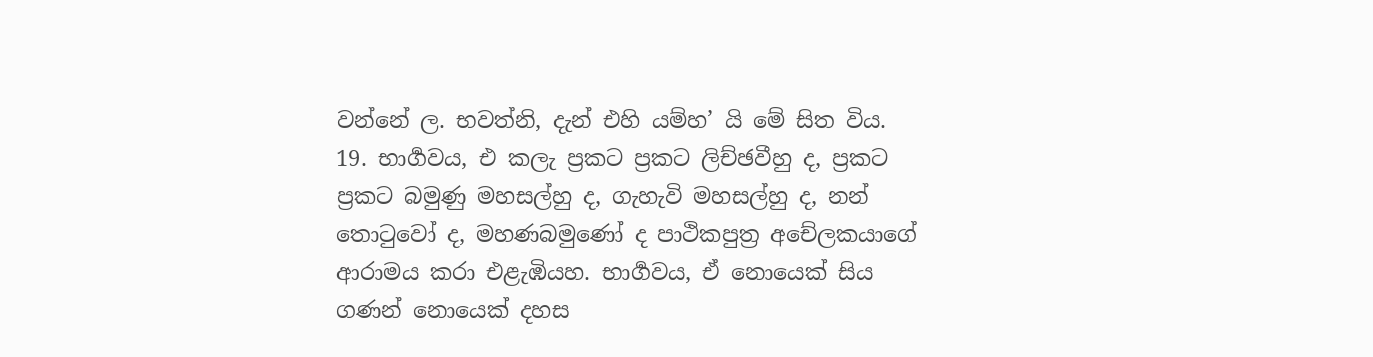වන්නේ ල. භවත්නි, දැන් එහි යම්හ’ යි මේ සිත විය.
19. භාර්‍ගවය, එ කලැ ප්‍රකට ප්‍රකට ලිච්ඡවීහු ද, ප්‍රකට ප්‍රකට බමුණු මහසල්හු ද, ගැහැවි මහසල්හු ද, නන් තොටුවෝ ද, මහණබමුණෝ ද පාථිකපුත්‍ර අචේලකයාගේ ආරාමය කරා එළැඹියහ. භාර්‍ගවය, ඒ නොයෙක් සිය ගණන් නොයෙක් දහස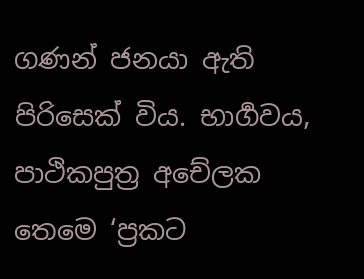ගණන් ජනයා ඇති පිරිසෙක් විය. භාර්‍ගවය, පාථිකපුත්‍ර අචේලක තෙමෙ ‘ප්‍රකට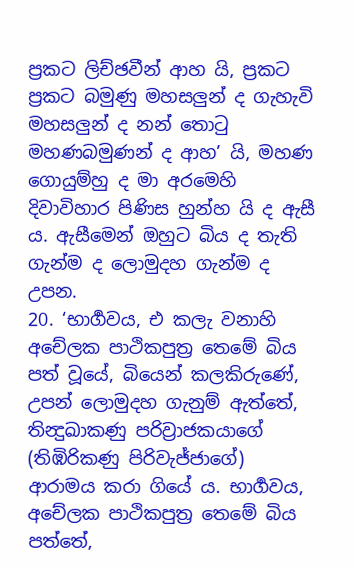ප්‍රකට ලිච්ඡවීන් ආහ යි, ප්‍රකට ප්‍රකට බමුණු මහසලුන් ද ගැහැවි මහසලුන් ද නන් තොටු මහණබමුණන් ද ආහ’ යි, මහණ ගොයුම්හු ද මා අරමෙහි දිවාවිහාර පිණිස හුන්හ යි ද ඇසී ය. ඇසීමෙන් ඔහුට බිය ද තැති ගැන්ම ද ලොමුදහ ගැන්ම ද උපන.
20. ‘භාර්‍ගවය, එ කලැ වනාහි අචේලක පාථිකපුත්‍ර තෙමේ බිය පත් වූයේ, බියෙන් කලකිරුණේ, උපන් ලොමුදහ ගැනුම් ඇත්තේ, තින්‍දුඛාකණු පරිව්‍රාජකයාගේ (තිඹිරිකණු පිරිවැජ්ජාගේ) ආරාමය කරා ගියේ ය. භාර්‍ගවය, අචේලක පාථිකපුත්‍ර තෙමේ බිය පත්තේ,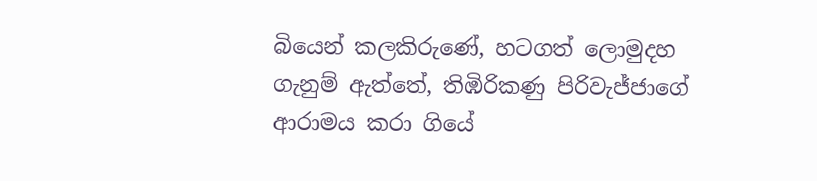බියෙන් කලකිරුණේ, හටගත් ලොමුදහ ගැනුම් ඇත්තේ, තිඹිරිකණු පිරිවැජ්ජාගේ ආරාමය කරා ගියේ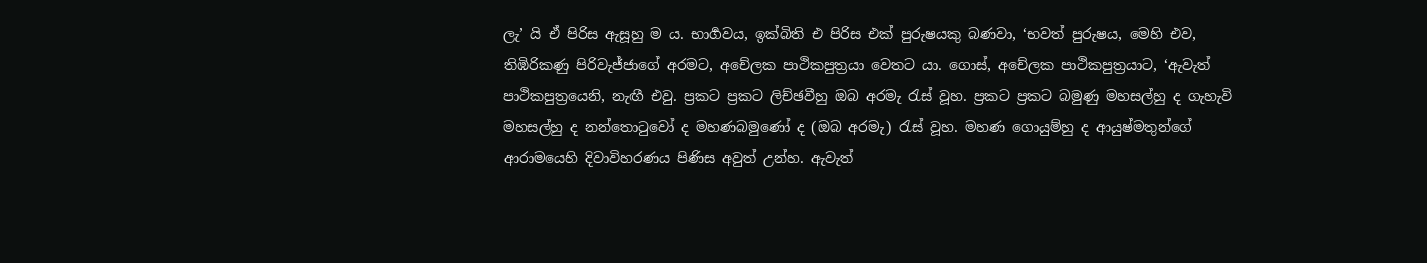ලැ’ යි ඒ පිරිස ඇසූහු ම ය. භාර්‍ගවය, ඉක්බිති එ පිරිස එක් පුරුෂයකු බණවා, ‘භවත් පුරුෂය, මෙහි එව, තිඹිරිකණු පිරිවැජ්ජාගේ අරමට, අචේලක පාථිකපුත්‍රයා වෙතට යා. ගොස්, අචේලක පාථිකපුත්‍රයාට, ‘ඇවැත් පාථිකපුත්‍රයෙනි, නැඟී එවු. ප්‍රකට ප්‍රකට ලිච්ඡවීහු ඔබ අරමැ රැස් වූහ. ප්‍රකට ප්‍රකට බමුණු මහසල්හු ද ගැහැවි මහසල්හු ද නන්තොටුවෝ ද මහණබමුණෝ ද (ඔබ අරමැ) රැස් වූහ. මහණ ගොයුම්හු ද ආයුෂ්මතුන්ගේ ආරාමයෙහි දිවාවිහරණය පිණිස අවුත් උන්හ. ඇවැත්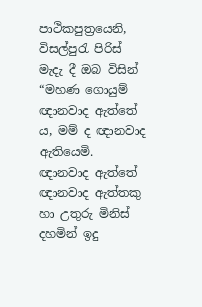පාථිකපුත්‍රයෙනි, විසල්පුරැ පිරිස් මැදැ දී ඔබ විසින් “මහණ ගොයුම් ඥානවාද ඇත්තේ ය, මම් ද ඥානවාද ඇතියෙමි. ඥානවාද ඇත්තේ ඥානවාද ඇත්තකු හා උතුරු මිනිස් දහමින් ඉදු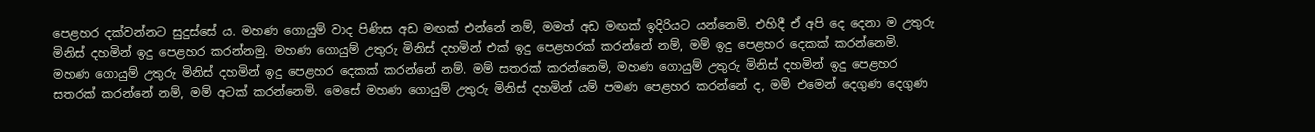පෙළහර දක්වන්නට සුදුස්සේ ය. මහණ ගොයුම් වාද පිණිස අඩ මඟක් එන්නේ නම්, මමත් අඩ මඟක් ඉදිරියට යන්නෙමි. එහිදී ඒ අපි දෙ දෙනා ම උතුරු මිනිස් දහමින් ඉදු පෙළහර කරන්නමු. මහණ ගොයුම් උතුරු මිනිස් දහමින් එක් ඉදු පෙළහරක් කරන්නේ නම්, මම් ඉදු පෙළහර දෙකක් කරන්නෙමි. මහණ ගොයුම් උතුරු මිනිස් දහමින් ඉදු පෙළහර දෙකක් කරන්නේ නම්. මම් සතරක් කරන්නෙමි, මහණ ගොයුම් උතුරු මිනිස් දහමින් ඉදු පෙළහර සතරක් කරන්නේ නම්, මම් අටක් කරන්නෙමි. මෙසේ මහණ ගොයුම් උතුරු මිනිස් දහමින් යම් පමණ පෙළහර කරන්නේ ද, මම් එමෙන් දෙගුණ දෙගුණ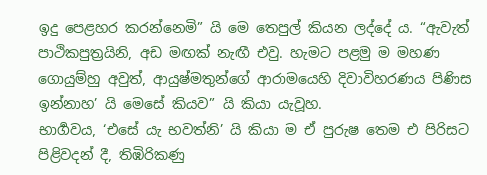ඉදු පෙළහර කරන්නෙමි” යි මෙ තෙපුල් කියන ලද්දේ ය. “ඇවැත් පාථිකපුත්‍රයිනි, අඩ මඟක් නැඟී එවු. හැමට පළමු ම මහණ ගොයුම්හු අවුත්, ආයුෂ්මතුන්ගේ ආරාමයෙහි දිවාවිහරණය පිණිස ඉන්නාහ’ යි මෙසේ කියව” යි කියා යැවූහ.
භාර්‍ගවය, ‘එසේ යැ භවත්නි’ යි කියා ම ඒ පුරුෂ තෙම එ පිරිසට පිළිවදන් දී, තිඹිරිකණු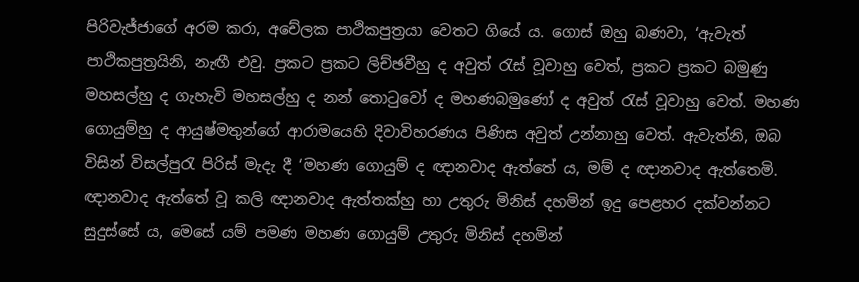පිරිවැජ්ජාගේ අරම කරා, අචේලක පාථිකපුත්‍රයා වෙතට ගියේ ය. ගොස් ඔහු බණවා, ‘ඇවැත් පාථිකපුත්‍රයිනි, නැඟී එවු. ප්‍රකට ප්‍රකට ලිච්ඡවීහු ද අවුත් රැස් වූවාහු වෙත්, ප්‍රකට ප්‍රකට බමුණු මහසල්හු ද ගැහැවි මහසල්හු ද නන් තොටුවෝ ද මහණබමුණෝ ද අවුත් රැස් වූවාහු වෙත්. මහණ ගොයුම්හු ද ආයුෂ්මතුන්ගේ ආරාමයෙහි දිවාවිහරණය පිණිස අවුත් උන්නාහු වෙත්. ඇවැත්නි, ඔබ විසින් විසල්පුරැ පිරිස් මැදැ දී ‘මහණ ගොයුම් ද ඥානවාද ඇත්තේ ය, මම් ද ඥානවාද ඇත්තෙමි. ඥානවාද ඇත්තේ වූ කලි ඥානවාද ඇත්තක්හු හා උතුරු මිනිස් දහමින් ඉදු පෙළහර දක්වන්නට සුදුස්සේ ය, මෙසේ යම් පමණ මහණ ගොයුම් උතුරු මිනිස් දහමින්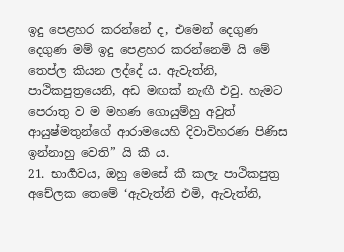ඉදු පෙළහර කරන්නේ ද, එමෙන් දෙගුණ දෙගුණ මම් ඉදු පෙළහර කරන්නෙමි යි මේ තෙප්ල කියන ලද්දේ ය. ඇවැත්නි, පාථිකපුත්‍රයෙනි, අඩ මඟක් නැඟී එවු. හැමට පෙරාතු ව ම මහණ ගොයුම්හු අවුත් ආයුෂ්මතුන්ගේ ආරාමයෙහි දිවාවිහරණ පිණිස ඉන්නාහු වෙති” යි කී ය.
21. භාර්‍ගවය, ඔහු මෙසේ කී කලැ පාථිකපුත්‍ර අචේලක තෙමේ ‘ඇවැත්නි එමි, ඇවැත්නි,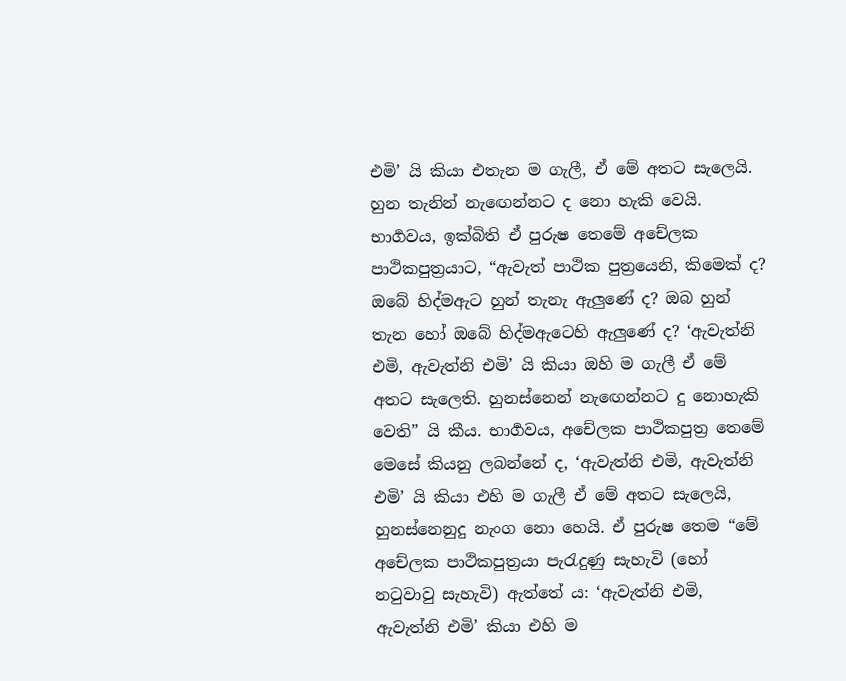එමි’ යි කියා එතැන ම ගැලී, ඒ මේ අතට සැලෙයි. හුන තැනින් නැඟෙන්නට ද නො හැකි වෙයි. භාර්‍ගවය, ඉක්බිති ඒ පුරුෂ තෙමේ අචේලක පාථිකපුත්‍රයාට, “ඇවැත් පාථික පුත්‍රයෙනි, කිමෙක් ද? ඔබේ හිද්මඇට හුන් තැනැ ඇලුණේ ද? ඔබ හුන් තැන හෝ ඔබේ හිද්මඇටෙහි ඇලුණේ ද? ‘ඇවැත්නි එමි, ඇවැත්නි එමි’ යි කියා ඔහි ම ගැලී ඒ මේ අතට සැලෙති. හුනස්නෙන් නැඟෙන්නට දු නොහැකි වෙති” යි කීය. භාර්‍ගවය, අචේලක පාථිකපුත්‍ර තෙමේ මෙසේ කියනු ලබන්නේ ද, ‘ඇවැත්නි එමි, ඇවැත්නි එමි’ යි කියා එහි ම ගැලී ඒ මේ අතට සැලෙයි, හුනස්නෙනුදු නැංග නො හෙයි. ඒ පුරුෂ තෙම “මේ අචේලක පාථිකපුත්‍රයා පැරැදුණු සැහැවි (හෝ නටුවාවු සැහැවි) ඇත්තේ ය: ‘ඇවැත්නි එමි, ඇවැත්නි එමි’ කියා එහි ම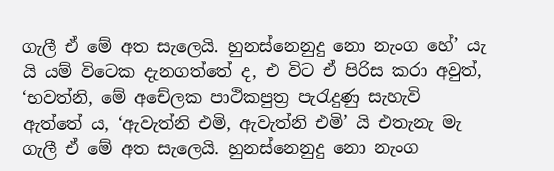ගැලී ඒ මේ අත සැලෙයි. හුනස්නෙනුදු නො නැංග හේ’ යැ යි යම් විටෙක දැනගත්තේ ද, එ විට ඒ පිරිස කරා අවුත්, ‘භවත්නි, මේ අචේලක පාථිකපුත්‍ර පැරැදුණු සැහැවි ඇත්තේ ය, ‘ඇවැත්නි එමි, ඇවැත්නි එමි’ යි එතැනැ මැ ගැලී ඒ මේ අත සැලෙයි. හුනස්නෙනුදු නො නැංග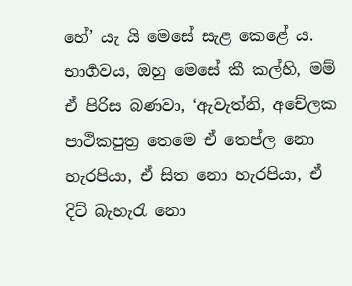හේ’ යැ යි මෙසේ සැළ කෙළේ ය.
භාර්‍ගවය, ඔහු මෙසේ කී කල්හි, මම් ඒ පිරිස බණවා, ‘ඇවැත්නි, අචේලක පාථිකපුත්‍ර තෙමෙ ඒ තෙප්ල නො හැරපියා, ඒ සිත නො හැරපියා, ඒ දිට් බැහැරැ නො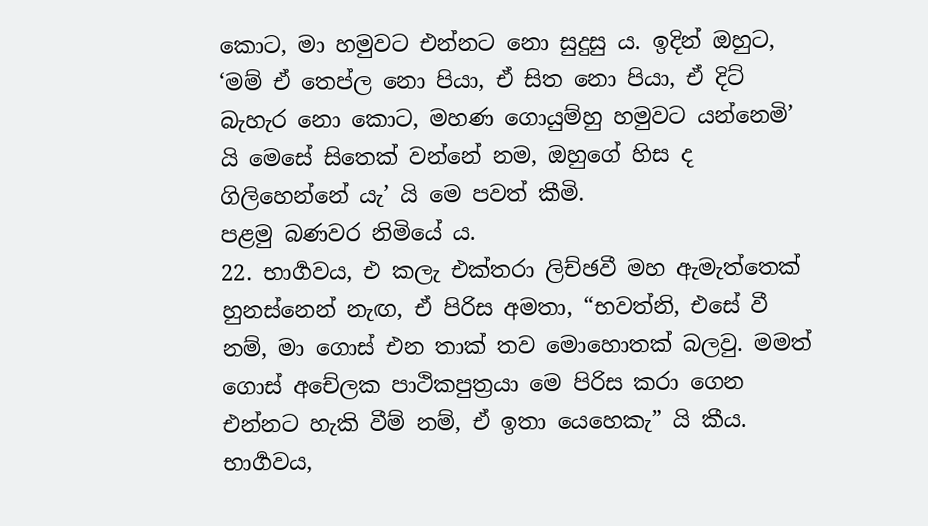කොට, මා හමුවට එන්නට නො සුදුසු ය. ඉදින් ඔහුට, ‘මම් ඒ තෙප්ල නො පියා, ඒ සිත නො පියා, ඒ දිට් බැහැර නො කොට, මහණ ගොයුම්හු හමුවට යන්නෙමි’ යි මෙසේ සිතෙක් වන්නේ නම, ඔහුගේ හිස ද ගිලිහෙන්නේ යැ’ යි මෙ පවත් කීමි.
පළමු බණවර නිමියේ ය.
22. භාර්‍ගවය, එ කලැ එක්තරා ලිච්ඡවී මහ ඇමැත්තෙක් හුනස්නෙන් නැඟ, ඒ පිරිස අමතා, “භවත්නි, එසේ වී නම්, මා ගොස් එන තාක් තව මොහොතක් බලවු. මමත් ගොස් අචේලක පාථිකපුත්‍රයා මෙ පිරිස කරා ගෙන එන්නට හැකි වීම් නම්, ඒ ඉතා යෙහෙකැ” යි කීය. භාර්‍ගවය,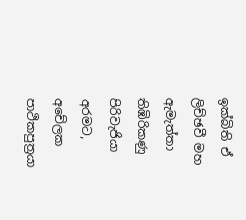ඉක්බිති ඒ ලිච්ඡවී මහ ඇමැත්තා තිඹිරිකණු පිරිවැජියා අරමට, අචේලක පාථිකපුත්‍රයා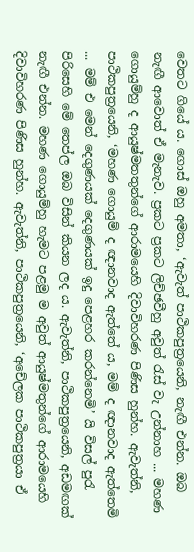වෙතට ගියේ ය. ගොස් ඔහු අමතා, ‘ඇවැත් පාථිකපුත්‍රයෙනි, නැඟී එන්න. ඔබ නැඟී ආවොත් ඒ මැනැව. ප්‍රකට ප්‍රකට ලිච්ඡවීහු අවුත් රැස් වැ උන්නාහ ... මහණ ගොයුම්හු ද ආයුෂ්මතතුන්ගේ ආරාමයෙහි දිවාවිහරණ පිණිස හුන්හ. ඇවැත්නි, පාථිකපුත්‍රයෙනි, ‘මහණ ගොයුම් ද ඥානවාද ඇත්තේ ය, මම් ද ඥානවාද ඇත්තෙමි ... මම් එ මෙන් දෙගුණයක් දෙගුණයක් ඉදු පෙළහර කරන්නෙමි’ යි විසල් පුරැ පිරිසෙහි මේ තෙප්ල ඔබ විසින් කියන ලද ය. ඇවැත්නි, පාථිකපුත්‍රයෙනි, අඩමඟක් නැඟී එන්න. මහණ ගොයුම්හු හැමට පළමු ම අවුත් ආයුෂ්මතුන්ගේ ආරාමයෙහි දිවාවිහරණ පිණිස හුන්හ. ඇවැත්නි, පාථිකපුත්‍රයෙනි, ‘අචේලක පාථිකපුත්‍රයා ඒ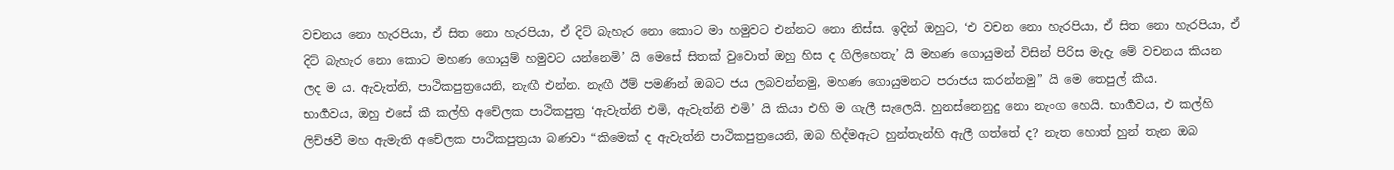වචනය නො හැරපියා, ඒ සිත නො හැරපියා, ඒ දිට් බැහැර නො කොට මා හමුවට එන්නට නො නිස්ස. ඉදින් ඔහුට, ‘එ වචන නො හැරපියා, ඒ සිත නො හැරපියා, ඒ දිට් බැහැර නො කොට මහණ ගොයුම් හමුවට යන්නෙමි’ යි මෙසේ සිතක් වුවොත් ඔහු හිස ද ගිලිහෙතැ’ යි මහණ ගොයුමන් විසින් පිරිස මැදැ මේ වචනය කියන ලද ම ය. ඇවැත්නි, පාථිකපුත්‍රයෙනි, නැඟී එන්න. නැඟී ඊම් පමණින් ඔබට ජය ලබවන්නමු, මහණ ගොයුමනට පරාජය කරන්නමු” යි මෙ තෙපුල් කීය.
භාර්‍ගවය, ඔහු එසේ කී කල්හි අචේලක පාථිකපුත්‍ර ‘ඇවැත්නි එමි, ඇවැත්නි එමි’ යි කියා එහි ම ගැලී සැලෙයි. හුනස්නෙනුදු නො නැංග හෙයි. භාර්‍ගවය, එ කල්හි ලිච්ඡවී මහ ඇමැති අචේලක පාථිකපුත්‍රයා බණවා “කිමෙක් ද ඇවැත්නි පාථිකපුත්‍රයෙනි, ඔබ හිද්මඇට හුන්තැන්හි ඇලී ගත්තේ ද? නැත හොත් හුන් තැන ඔබ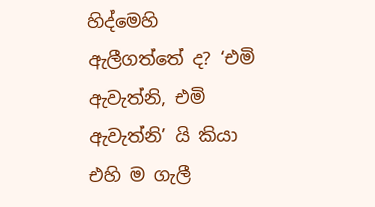හිද්මෙහි ඇලීගත්තේ ද? ‘එමි ඇවැත්නි, එමි ඇවැත්නි’ යි කියා එහි ම ගැලී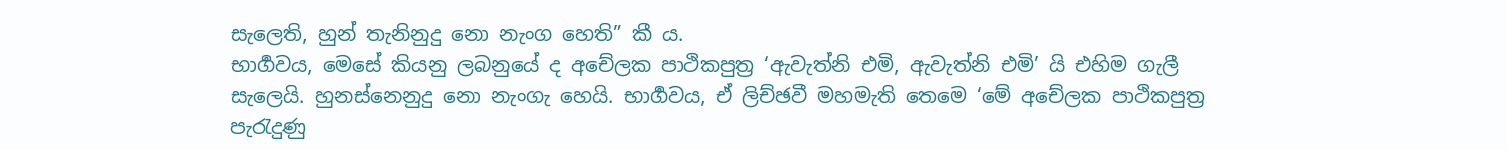සැලෙති, හුන් තැනිනුදු නො නැංග හෙති” කී ය.
භාර්‍ගවය, මෙසේ කියනු ලබනුයේ ද අචේලක පාථිකපුත්‍ර ‘ඇවැත්නි එමි, ඇවැත්නි එමි’ යි එහිම ගැලී සැලෙයි. හුනස්නෙනුදු නො නැංගැ හෙයි. භාර්‍ගවය, ඒ ලිච්ඡවී මහමැති තෙමෙ ‘මේ අචේලක පාථිකපුත්‍ර පැරැදුණු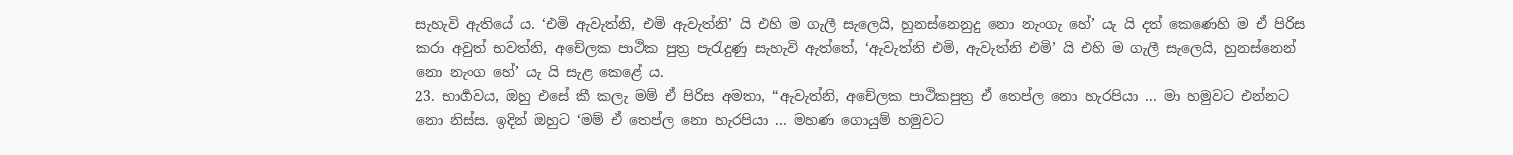සැහැවි ඇතියේ ය. ‘එමි ඇවැත්නි, එමි ඇවැත්නි’ යි එහි ම ගැලී සැලෙයි, හුනස්නෙනුදු නො නැංගැ හේ’ යැ යි දත් කෙණෙහි ම ඒ පිරිස කරා අවුත් භවත්නි, අචේලක පාථික පුත්‍ර පැරැදුණු සැහැවි ඇත්තේ, ‘ඇවැත්නි එමි, ඇවැත්නි එමි’ යි එහි ම ගැලී සැලෙයි, හුනස්නෙන් නො නැංග හේ’ යැ යි සැළ කෙළේ ය.
23. භාර්‍ගවය, ඔහු එසේ කී කලැ මම් ඒ පිරිස අමතා, “ඇවැත්නි, අචේලක පාථිකපුත්‍ර ඒ තෙප්ල නො හැරපියා ... මා හමුවට එන්නට නො නිස්ස. ඉදින් ඔහුට ‘මම් ඒ තෙප්ල නො හැරපියා ... මහණ ගොයුම් හමුවට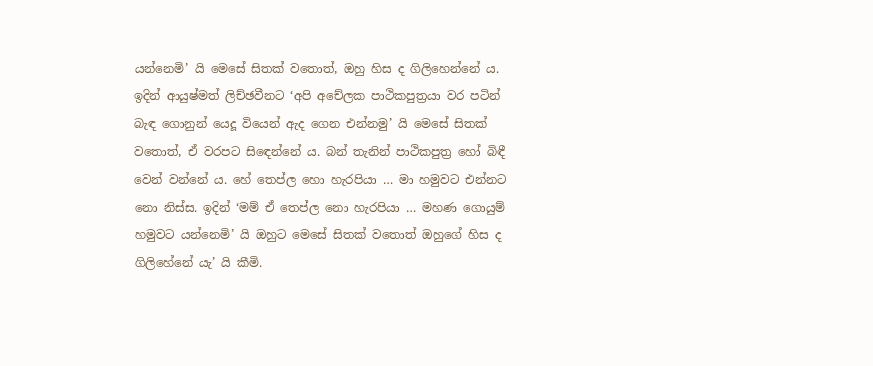යන්නෙමි’ යි මෙසේ සිතක් වතොත්, ඔහු හිස ද ගිලිහෙන්නේ ය. ඉදින් ආයුෂ්මත් ලිච්ඡවීනට ‘අපි අචේලක පාථිකපුත්‍රයා වර පටින් බැඳ ගොනුන් යෙදූ වියෙන් ඇද ගෙන එන්නමු’ යි මෙසේ සිතක් වතොත්, ඒ වරපට සිඳෙන්නේ ය. බන් තැනින් පාථිකපුත්‍ර හෝ බිඳී වෙන් වන්නේ ය. හේ තෙප්ල හො හැරපියා … මා හමුවට එන්නට නො නිස්ස. ඉදින් ‘මම් ඒ තෙප්ල නො හැරපියා … මහණ ගොයුම් හමුවට යන්නෙමි’ යි ඔහුට මෙසේ සිතක් වතොත් ඔහුගේ හිස ද ගිලිහේනේ යැ’ යි කීමි.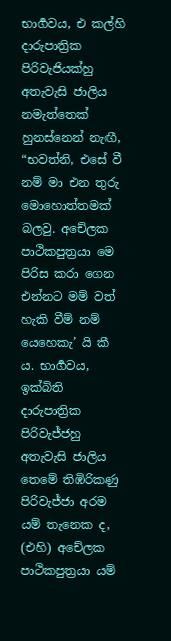භාර්‍ගවය, එ කල්හි දාරුපාත්‍රික පිරිවැජියක්හු අතැවැසි ජාලිය නමැත්තෙක් හුනස්නෙන් නැඟී, “භවත්නි, එසේ වී නම් මා එන තුරු මොහොත්තමක් බලවු. අචේලක පාථිකපුත්‍රයා මෙ පිරිස කරා ගෙන එන්නට මම් වත් හැකි වීම් නම් යෙහෙකැ’ යි කී ය. භාර්‍ගවය, ඉක්බිති දාරුපාත්‍රික පිරිවැජ්ජහු අතැවැසි ජාලිය තෙමේ තිඹිරිකණු පිරිවැජ්ජා අරම යම් තැනෙක ද, (එහි) අචේලක පාථිකපුත්‍රයා යම්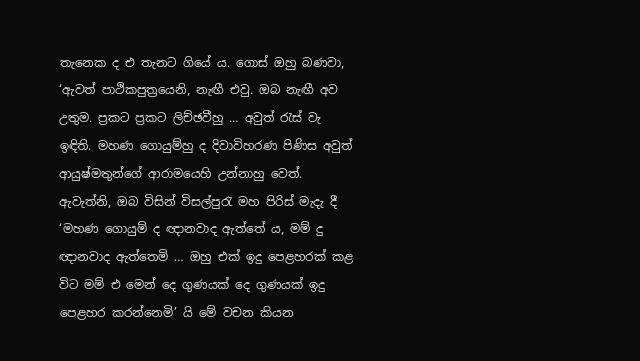තැනෙක ද එ තැනට ගියේ ය. ගොස් ඔහු බණවා, ‘ඇවත් පාථිකපුත්‍රයෙනි, නැඟී එවු. ඔබ නැඟී අව උතුම. ප්‍රකට ප්‍රකට ලිච්ඡවීහු … අවුත් රැස් වැ ඉඳිති. මහණ ගොයුම්හු ද දිවාවිහරණ පිණිස අවුත් ආයුෂ්මතුන්ගේ ආරාමයෙහි උන්නාහු වෙත්. ඇවැත්නි, ඔබ විසින් විසල්පුරැ මහ පිරිස් මැදැ දී ‘මහණ ගොයුම් ද ඥානවාද ඇත්තේ ය, මම් දු ඥානවාද ඇත්තෙමි … ඔහු එක් ඉදු පෙළහරක් කළ විට මම් එ මෙන් දෙ ගුණයක් දෙ ගුණයක් ඉදු පෙළහර කරන්නෙමි’ යි මේ වචන කියන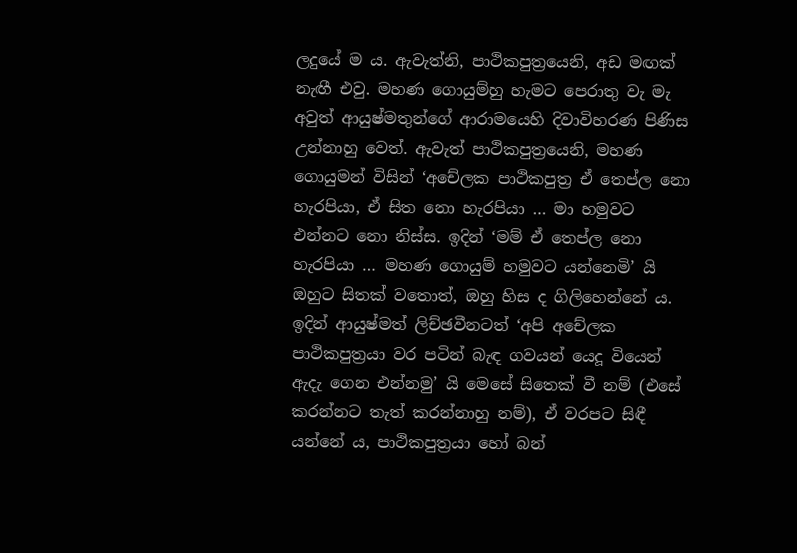ලදුයේ ම ය. ඇවැත්නි, පාථිකපුත්‍රයෙනි, අඩ මඟක් නැඟී එවු. මහණ ගොයුම්හු හැමට පෙරාතු වැ මැ අවුත් ආයුෂ්මතුන්ගේ ආරාමයෙහි දිවාවිහරණ පිණිස උන්නාහු වෙත්. ඇවැත් පාථිකපුත්‍රයෙනි, මහණ ගොයුමන් විසින් ‘අචේලක පාථිකපුත්‍ර ඒ තෙප්ල නො හැරපියා, ඒ සිත නො හැරපියා … මා හමුවට එන්නට නො නිස්ස. ඉදින් ‘මම් ඒ තෙප්ල නො හැරපියා … මහණ ගොයුම් හමුවට යන්නෙමි’ යි ඔහුට සිතක් වතොත්, ඔහු හිස ද ගිලිහෙන්නේ ය. ඉදින් ආයුෂ්මත් ලිච්ඡවීනටත් ‘අපි අචේලක පාථිකපුත්‍රයා වර පටින් බැඳ ගවයන් යෙදූ වියෙන් ඇදැ ගෙන එන්නමු’ යි මෙසේ සිතෙක් වී නම් (එසේ කරන්නට තැත් කරන්නාහු නම්), ඒ වරපට සිඳී යන්නේ ය, පාථිකපුත්‍රයා හෝ බන්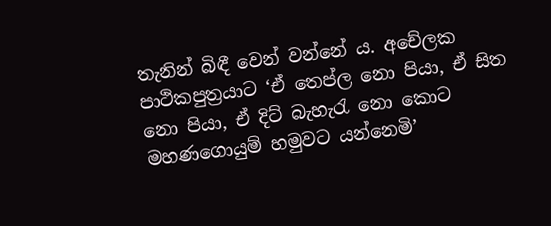තැනින් බිඳී වෙන් වන්නේ ය. අචේලක පාථිකපුත්‍රයාට ‘ඒ තෙප්ල නො පියා, ඒ සිත නො පියා, ඒ දිට් බැහැරැ නො කොට මහණගොයුම් හමුවට යන්නෙමි’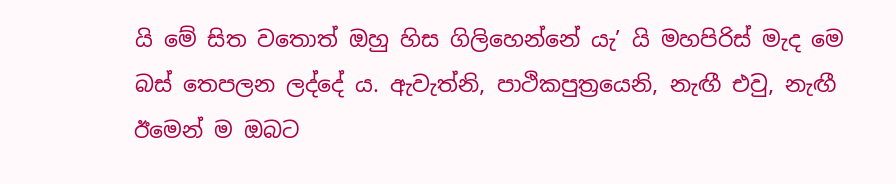යි මේ සිත වතොත් ඔහු හිස ගිලිහෙන්නේ යැ’ යි මහපිරිස් මැද මෙ බස් තෙපලන ලද්දේ ය. ඇවැත්නි, පාථිකපුත්‍රයෙනි, නැඟී එවු, නැඟී ඊමෙන් ම ඔබට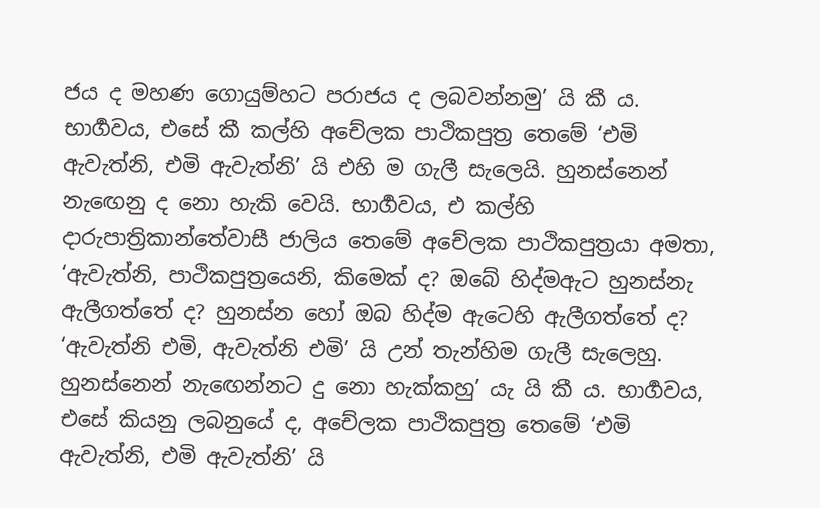ජය ද මහණ ගොයුම්හට පරාජය ද ලබවන්නමු’ යි කී ය.
භාර්‍ගවය, එසේ කී කල්හි අචේලක පාථිකපුත්‍ර තෙමේ ‘එමි ඇවැත්නි, එමි ඇවැත්නි’ යි එහි ම ගැලී සැලෙයි. හුනස්නෙන් නැඟෙනු ද නො හැකි වෙයි. භාර්‍ගවය, එ කල්හි දාරුපාත්‍රිකාන්තේවාසී ජාලිය තෙමේ අචේලක පාථිකපුත්‍රයා අමතා, ‘ඇවැත්නි, පාථිකපුත්‍රයෙනි, කිමෙක් ද? ඔබේ හිද්මඇට හුනස්නැ ඇලීගත්තේ ද? හුනස්න හෝ ඔබ හිද්ම ඇටෙහි ඇලීගත්තේ ද? ‘ඇවැත්නි එමි, ඇවැත්නි එමි’ යි උන් තැන්හිම ගැලී සැලෙහු. හුනස්නෙන් නැඟෙන්නට දු නො හැක්කහු’ යැ යි කී ය. භාර්‍ගවය, එසේ කියනු ලබනුයේ ද, අචේලක පාථිකපුත්‍ර තෙමේ ‘එමි ඇවැත්නි, එමි ඇවැත්නි’ යි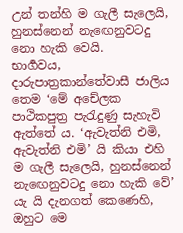උන් තන්හි ම ගැලී සැලෙයි, හුනස්නෙන් නැඟෙනුවටදු නො හැකි වෙයි.
භාර්‍ගවය, දාරුපාත්‍රකාන්තේවාසී ජාලිය තෙම ‘මේ අචේලක පාථිකපුත්‍ර පැරැදුණු සැහැවි ඇත්තේ ය. ‘ඇවැත්නි එමි, ඇවැත්නි එමි’ යි කියා එහි ම ගැලී සැලෙයි, හුනස්නෙන් නැඟෙනුවටදු නො හැකි වේ’ යැ යි දැනගත් කෙණෙහි, ඔහුට මෙ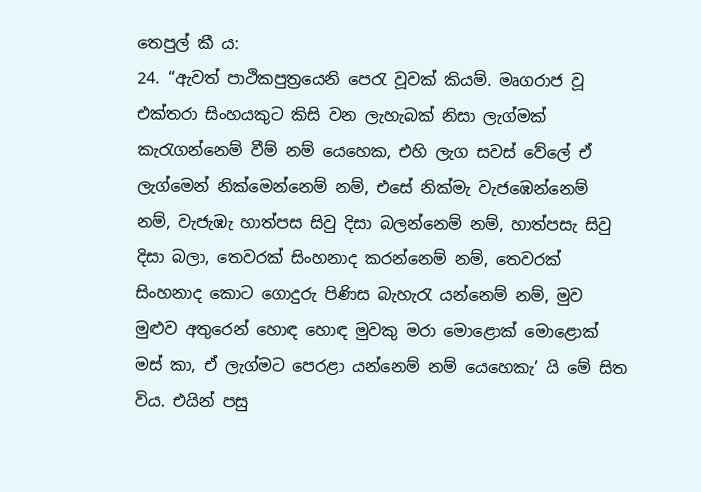තෙපුල් කී ය:
24. “ඇවත් පාථිකපුත්‍රයෙනි පෙරැ වූවක් කියම්. මෘගරාජ වූ එක්තරා සිංහයකුට කිසි වන ලැහැබක් නිසා ලැග්මක් කැරැගන්නෙම් වීම් නම් යෙහෙක, එහි ලැග සවස් වේලේ ඒ ලැග්මෙන් නික්මෙන්නෙම් නම්, එසේ නික්මැ වැජඹෙන්නෙම් නම්, වැජැඹැ හාත්පස සිවු දිසා බලන්නෙම් නම්, හාත්පසැ සිවු දිසා බලා, තෙවරක් සිංහනාද කරන්නෙම් නම්, තෙවරක් සිංහනාද කොට ගොදුරු පිණිස බැහැරැ යන්නෙම් නම්, මුව මුළුව අතුරෙන් හොඳ හොඳ මුවකු මරා මොළොක් මොළොක් මස් කා, ඒ ලැග්මට පෙරළා යන්නෙම් නම් යෙහෙකැ’ යි මේ සිත විය. එයින් පසු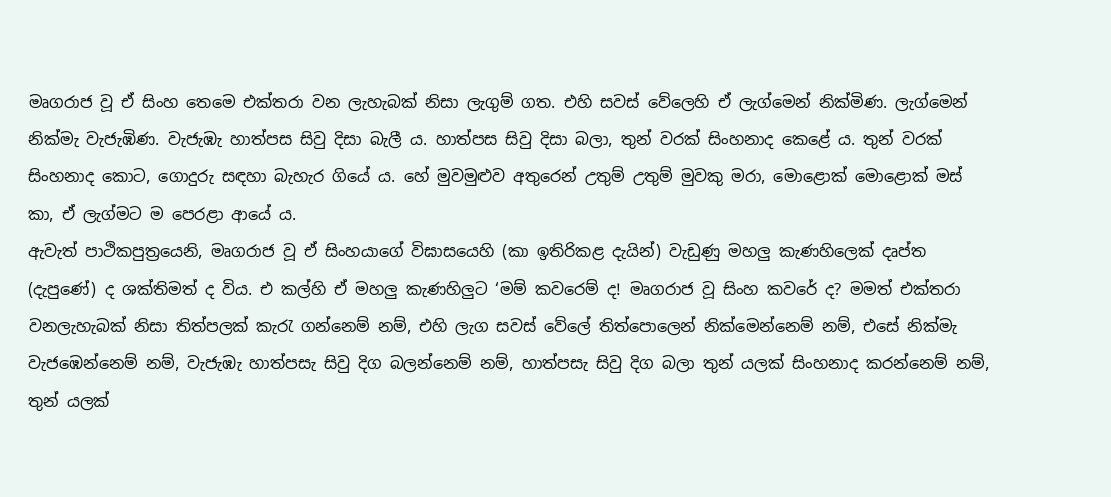මෘගරාජ වූ ඒ සිංහ තෙමෙ එක්තරා වන ලැහැබක් නිසා ලැගුම් ගත. එහි සවස් වේලෙහි ඒ ලැග්මෙන් නික්මිණ. ලැග්මෙන් නික්මැ වැජැඹිණ. වැජැඹැ හාත්පස සිවු දිසා බැලී ය. හාත්පස සිවු දිසා බලා, තුන් වරක් සිංහනාද කෙළේ ය. තුන් වරක් සිංහනාද කොට, ගොදුරු සඳහා බැහැර ගියේ ය. හේ මුවමුළුව අතුරෙන් උතුම් උතුම් මුවකු මරා, මොළොක් මොළොක් මස් කා, ඒ ලැග්මට ම පෙරළා ආයේ ය.
ඇවැත් පාථිකපුත්‍රයෙනි, මෘගරාජ වූ ඒ සිංහයාගේ විඝාසයෙහි (කා ඉතිරිකළ දැයින්) වැඩුණු මහලු කැණහිලෙක් දෘප්ත (දැපුණේ) ද ශක්තිමත් ද විය. එ කල්හි ඒ මහලු කැණහිලුට ‘මම් කවරෙම් ද! මෘගරාජ වූ සිංහ කවරේ ද? මමත් එක්තරා වනලැහැබක් නිසා තිත්පලක් කැරැ ගන්නෙම් නම්, එහි ලැග සවස් වේලේ තිත්පොලෙන් නික්මෙන්නෙම් නම්, එසේ නික්මැ වැජඹෙන්නෙම් නම්, වැජැඹැ හාත්පසැ සිවු දිග බලන්නෙම් නම්, හාත්පසැ සිවු දිග බලා තුන් යලක් සිංහනාද කරන්නෙම් නම්, තුන් යලක්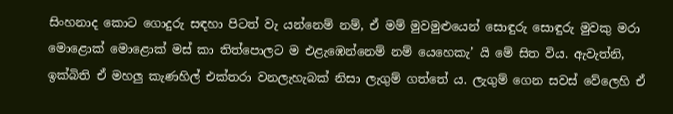සිංහනාද කොට ගොදුරු සඳහා පිටත් වැ යන්නෙම් නම්, ඒ මම් මුවමුළුයෙන් සොඳුරු සොඳුරු මුවකු මරා මොළොක් මොළොක් මස් කා තිත්පොලට ම එළැඹෙන්නෙම් නම් යෙහෙකැ’ යි මේ සිත විය. ඇවැත්නි, ඉක්බිති ඒ මහලු කැණහිල් එක්තරා වනලැහැබක් නිසා ලැගුම් ගත්තේ ය. ලැගුම් ගෙන සවස් වේලෙහි ඒ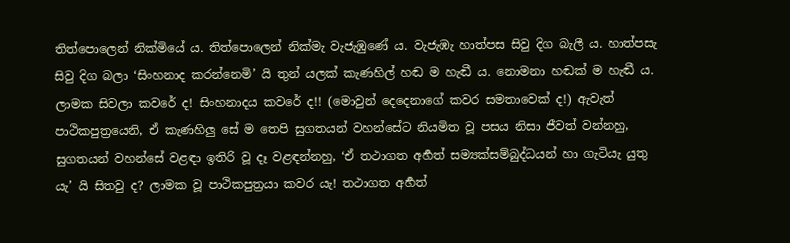තිත්පොලෙන් නික්මියේ ය. තිත්පොලෙන් නික්මැ වැජැඹුණේ ය. වැජැඹැ හාත්පස සිවු දිග බැලී ය. හාත්පසැ සිවු දිග බලා ‘සිංහනාද කරන්නෙමි’ යි තුන් යලක් කැණහිල් හඬ ම හැඬී ය. නොමනා හඬක් ම හැඬී ය. ලාමක සිවලා කවරේ ද! සිංහනාදය කවරේ ද!! (මොවුන් දෙදෙනාගේ කවර සමතාවෙක් ද!) ඇවැත් පාථිකපුත්‍රයෙනි, ඒ කැණහිලු සේ ම තෙපි සුගතයන් වහන්සේට නියමිත වූ පසය නිසා ජීවත් වන්නහු, සුගතයන් වහන්සේ වළඳා ඉතිරි වූ දෑ වළඳන්නහු, ‘ඒ තථාගත අර්‍හත් සම්‍යක්සම්බුද්ධයන් හා ගැටියැ යුතු යැ’ යි සිතවු ද? ලාමක වූ පාථිකපුත්‍රයා කවර යැ! තථාගත අර්‍හත්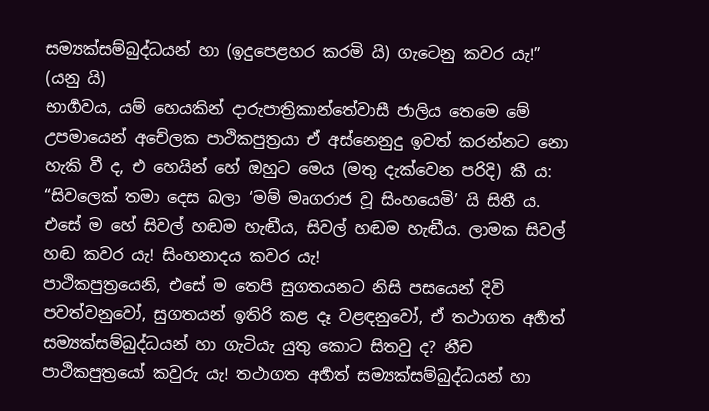සම්‍යක්සම්බුද්ධයන් හා (ඉදුපෙළහර කරමි යි) ගැටෙනු කවර යැ!” (යනු යි)
භාර්‍ගවය, යම් හෙයකින් දාරුපාත්‍රිකාන්තේවාසී ජාලිය තෙමෙ මේ උපමායෙන් අචේලක පාථිකපුත්‍රයා ඒ අස්නෙනුදු ඉවත් කරන්නට නො හැකි වී ද, එ හෙයින් හේ ඔහුට මෙය (මතු දැක්වෙන පරිදි) කී ය: “සිවලෙක් තමා දෙස බලා ‘මම් මෘගරාජ වූ සිංහයෙමි’ යි සිතී ය. එසේ ම හේ සිවල් හඬම හැඬීය, සිවල් හඬම හැඬීය. ලාමක සිවල් හඬ කවර යැ! සිංහනාදය කවර යැ!
පාථිකපුත්‍රයෙනි, එසේ ම තෙපි සුගතයනට නිසි පසයෙන් දිවි පවත්වනුවෝ, සුගතයන් ඉතිරි කළ දෑ වළඳනුවෝ, ඒ තථාගත අර්‍හත් සම්‍යක්සම්බුද්ධයන් හා ගැටියැ යුතු කොට සිතවු ද? නීච පාථිකපුත්‍රයෝ කවුරු යැ! තථාගත අර්‍හත් සම්‍යක්සම්බුද්ධයන් හා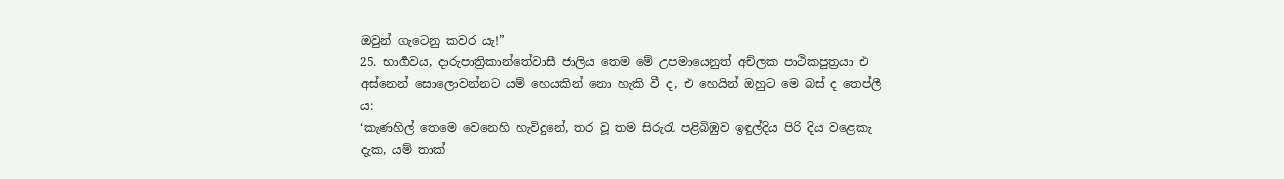ඔවුන් ගැටෙනු කවර යැ!”
25. භාර්‍ගවය, දාරුපාත්‍රිකාන්තේවාසී ජාලිය තෙම මේ උපමායෙනුත් අච්ලක පාථිකපුත්‍රයා එ අස්නෙන් සොලොවන්නට යම් හෙයකින් නො හැකි වී ද, එ හෙයින් ඔහුට මෙ බස් ද තෙප්ලී ය:
‘කැණහිල් තෙමෙ වෙනෙහි හැවිදුනේ, තර වූ තම සිරුරැ පළිබිඹුව ඉඳුල්දිය පිරි දිය වළෙකැ දැක, යම් තාක්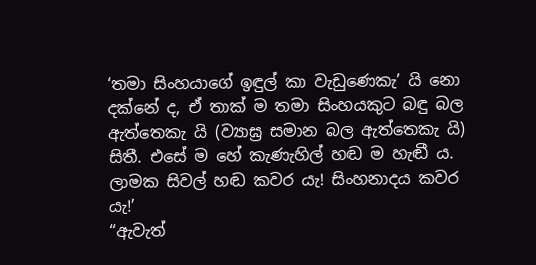‘තමා සිංහයාගේ ඉඳුල් කා වැඩුණෙකැ’ යි නො දක්නේ ද, ඒ තාක් ම තමා සිංහයකුට බඳු බල ඇත්තෙකැ යි (ව්‍යාඝ්‍ර සමාන බල ඇත්තෙකැ යි) සිතී. එසේ ම හේ කැණැහිල් හඬ ම හැඬී ය. ලාමක සිවල් හඬ කවර යැ! සිංහනාදය කවර යැ!’
“ඇවැත්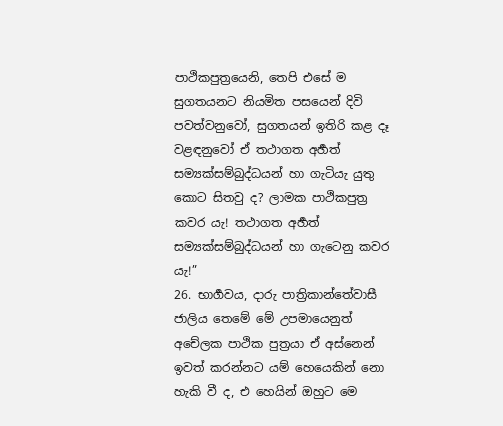පාථිකපුත්‍රයෙනි, තෙපි එසේ ම සුගතයනට නියමිත පසයෙන් දිවි පවත්වනුවෝ, සුගතයන් ඉතිරි කළ දෑ වළඳනුවෝ ඒ තථාගත අර්‍හත් සම්‍යක්සම්බුද්ධයන් හා ගැටියැ යුතු කොට සිතවු ද? ලාමක පාථිකපුත්‍ර කවර යැ! තථාගත අර්‍හත් සම්‍යක්සම්බුද්ධයන් හා ගැටෙනු කවර යැ!”
26. භාර්‍ගවය, දාරු පාත්‍රිකාන්තේවාසී ජාලිය තෙමේ මේ උපමායෙනුත් අචේලක පාථික පුත්‍රයා ඒ අස්නෙන් ඉවත් කරන්නට යම් හෙයෙකින් නො හැකි වී ද, එ හෙයින් ඔහුට මෙ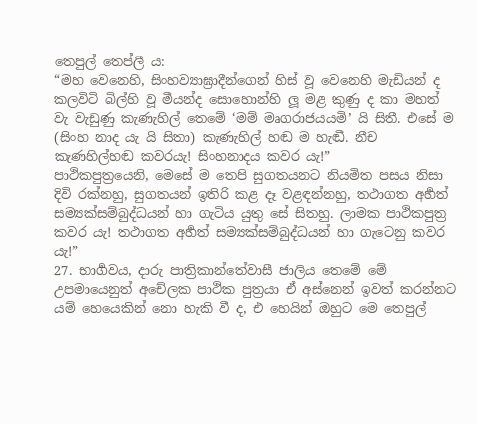තෙපුල් තෙප්ලී ය:
“මහ වෙනෙහි, සිංහව්‍යාඝ්‍රාදීන්ගෙන් හිස් වූ වෙනෙහි මැඩියන් ද කලවිටි බිල්හි වූ මීයන්ද සොහොන්හි ලූ මළ කුණු ද කා මහත් වැ වැඩුණු කැණැහිල් තෙමේ ‘මම් මෘගරාජයයමි’ යි සිතී. එසේ ම (සිංහ නාද යැ යි සිතා) කැණැහිල් හඬ ම හැඬී. නීච කැණහිල්හඬ කවරයැ! සිංහනාදය කවර යැ!”
පාථිකපුත්‍රයෙනි, මෙසේ ම තෙපි සුගතයනට නියමිත පසය නිසා දිවි රක්නහු, සුගතයන් ඉතිරි කළ දෑ වළඳන්නහු, තථාගත අර්‍හත් සම්‍යක්සම්බුද්ධයන් හා ගැටිය යුතු සේ සිතහු. ලාමක පාථිකපුත්‍ර කවර යැ! තථාගත අර්‍හත් සම්‍යක්සම්බුද්ධයන් හා ගැටෙනු කවර යැ!”
27. භාර්‍ගවය, දාරු පාත්‍රිකාන්තේවාසී ජාලිය තෙමේ මේ උපමායෙනුත් අචේලක පාථික පුත්‍රයා ඒ අස්නෙන් ඉවත් කරන්නට යම් හෙයෙකින් නො හැකි වී ද, එ හෙයින් ඔහුට මෙ තෙපුල්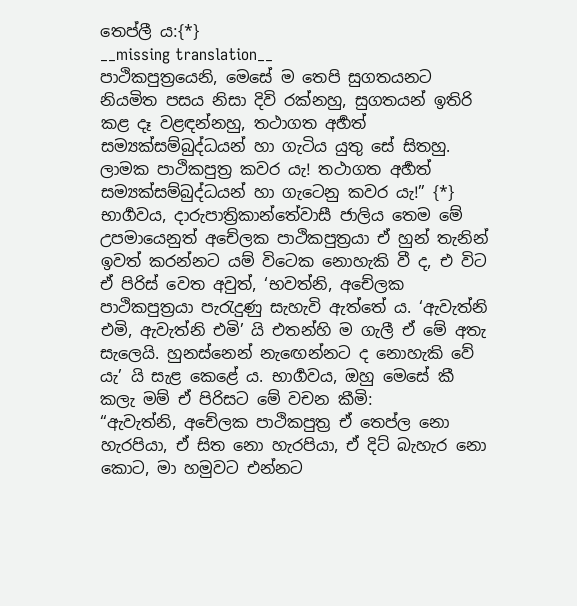තෙප්ලී ය:{*}
__missing translation__
පාථිකපුත්‍රයෙනි, මෙසේ ම තෙපි සුගතයනට නියමිත පසය නිසා දිවි රක්නහු, සුගතයන් ඉතිරි කළ දෑ වළඳන්නහු, තථාගත අර්‍හත් සම්‍යක්සම්බුද්ධයන් හා ගැටිය යුතු සේ සිතහු. ලාමක පාථිකපුත්‍ර කවර යැ! තථාගත අර්‍හත් සම්‍යක්සම්බුද්ධයන් හා ගැටෙනු කවර යැ!” {*}
භාර්‍ගවය, දාරුපාත්‍රිකාන්තේවාසී ජාලිය තෙම මේ උපමායෙනුත් අචේලක පාථිකපුත්‍රයා ඒ හුන් තැනින් ඉවත් කරන්නට යම් විටෙක නොහැකි වී ද, එ විට ඒ පිරිස් වෙත අවුත්, ‘භවත්නි, අචේලක පාථිකපුත්‍රයා පැරැදුණු සැහැවි ඇත්තේ ය. ‘ඇවැත්නි එමි, ඇවැත්නි එමි’ යි එතන්හි ම ගැලී ඒ මේ අතැ සැලෙයි. හුනස්නෙන් නැඟෙන්නට ද නොහැකි වේ යැ’ යි සැළ කෙළේ ය. භාර්‍ගවය, ඔහු මෙසේ කී කලැ මම් ඒ පිරිසට මේ වචන කීමි:
“ඇවැත්නි, අචේලක පාථිකපුත්‍ර ඒ තෙප්ල නො හැරපියා, ඒ සිත නො හැරපියා, ඒ දිට් බැහැර නො කොට, මා හමුවට එන්නට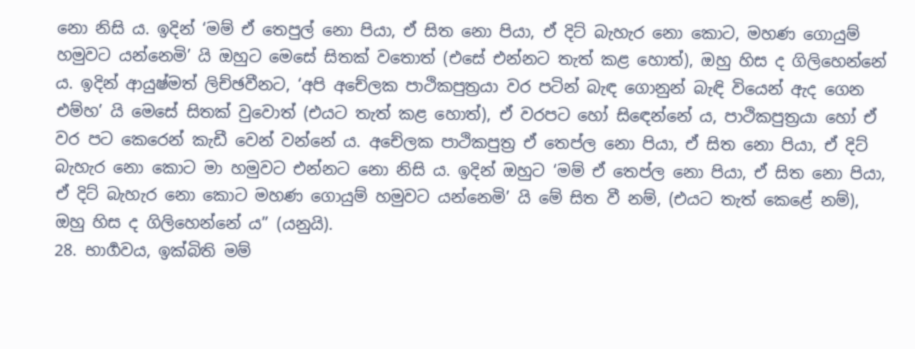නො නිසි ය. ඉදින් ‘මම් ඒ තෙපුල් නො පියා, ඒ සිත නො පියා, ඒ දිට් බැහැර නො කොට, මහණ ගොයුම් හමුවට යන්නෙමි’ යි ඔහුට මෙසේ සිතක් වතොත් (එසේ එන්නට තැත් කළ හොත්), ඔහු හිස ද ගිලිහෙන්නේ ය. ඉදින් ආයුෂ්මත් ලිච්ඡවීනට, ‘අපි අචේලක පාථිකපුත්‍රයා වර පටින් බැඳ ගොනුන් බැඳි වියෙන් ඇද ගෙන එම්හ’ යි මෙසේ සිතක් වුවොත් (එයට තැත් කළ හොත්), ඒ වරපට හෝ සිඳෙන්නේ ය, පාථිකපුත්‍රයා හෝ ඒ වර පට කෙරෙන් කැඩී වෙන් වන්නේ ය. අචේලක පාථිකපුත්‍ර ඒ තෙප්ල නො පියා, ඒ සිත නො පියා, ඒ දිට් බැහැර නො කොට මා හමුවට එන්නට නො නිසි ය. ඉදින් ඔහුට ‘මම් ඒ තෙප්ල නො පියා, ඒ සිත නො පියා, ඒ දිට් බැහැර නො කොට මහණ ගොයුම් හමුවට යන්නෙමි’ යි මේ සිත වී නම්, (එයට තැත් කෙළේ නම්), ඔහු හිස ද ගිලිහෙන්නේ ය” (යනුයි).
28. භාර්‍ගවය, ඉක්බිති මම්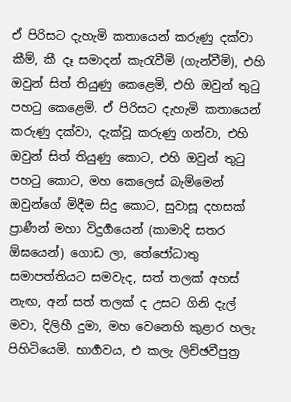ඒ පිරිසට දැහැමි කතායෙන් කරුණු දක්වා කීම්, කී දෑ සමාදන් කැරැවීමි (ගැන්වීමි), එහි ඔවුන් සිත් තියුණු කෙළෙමි, එහි ඔවුන් තුටු පහටු කෙළෙමි. ඒ පිරිසට දැහැමි කතායෙන් කරුණු දක්වා, දැක්වූ කරුණු ගන්වා, එහි ඔවුන් සිත් තියුණු කොට, එහි ඔවුන් තුටු පහටු කොට, මහ කෙලෙස් බැම්මෙන් ඔවුන්ගේ මිදීම සිදු කොට, සුවාසූ දහසක් ප්‍රාණීන් මහා විදුර්‍ගයෙන් (කාමාදි සතර ඕඝයෙන්) ගොඩ ලා, තේජෝධාතු සමාපත්තියට සමවැද, සත් තලක් අහස් නැඟ, අන් සත් තලක් ද උසට ගිනි දැල් මවා, දිලිහී දුමා, මහ වෙනෙහි කුළාර හලැ පිහිටියෙමි. භාර්‍ගවය, එ කලැ ලිච්ඡවීපුත්‍ර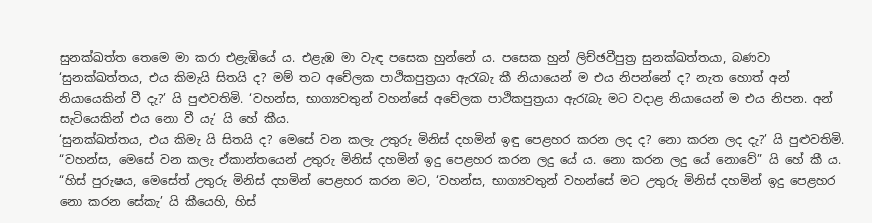සුනක්ඛත්ත තෙමෙ මා කරා එළැඹියේ ය. එළැඹ මා වැඳ පසෙක හුන්නේ ය. පසෙක හුන් ලිච්ඡවීපුත්‍ර සුනක්ඛත්තයා, බණවා ‘සුනක්ඛත්තය, එය කිමැයි සිතයි ද? මම් තට අචේලක පාථිකපුත්‍රයා ඇරැබැ කී නියායෙන් ම එය නිපන්නේ ද? නැත හොත් අන් නියායෙකින් වී දැ?’ යි පුළුවතිමි. ‘වහන්ස, භාග්‍යවතුන් වහන්සේ අචේලක පාථිකපුත්‍රයා ඇරැබැ මට වදාළ නියායෙන් ම එය නිපන. අන් සැටියෙකින් එය නො වී යැ’ යි හේ කීය.
‘සුනක්ඛත්තය, එය කිමැ යි සිතයි ද? මෙසේ වන කලැ උතුරු මිනිස් දහමින් ඉඳු පෙළහර කරන ලද ද? නො කරන ලද දැ?’ යි පුළුවතිමි.
“වහන්ස, මෙසේ වන කලැ ඒකාන්තයෙන් උතුරු මිනිස් දහමින් ඉදු පෙළහර කරන ලදු යේ ය. නො කරන ලදු යේ නොවේ” යි හේ කී ය.
“හිස් පුරුෂය, මෙසේත් උතුරු මිනිස් දහමින් පෙළහර කරන මට, ‘වහන්ස, භාග්‍යවතුන් වහන්සේ මට උතුරු මිනිස් දහමින් ඉදු පෙළහර නො කරන සේකැ’ යි කීයෙහි, හිස්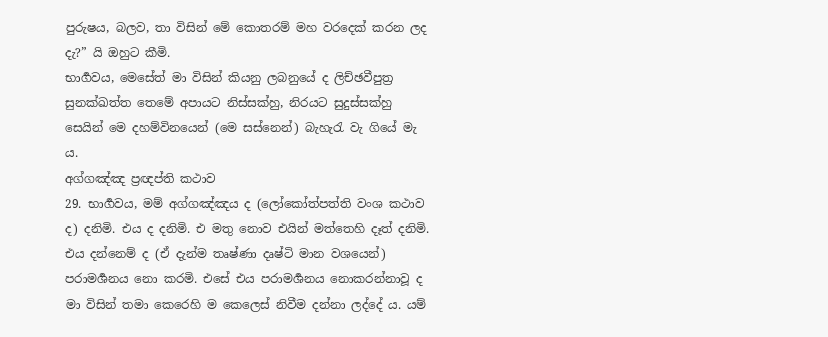පුරුෂය, බලව, තා විසින් මේ කොතරම් මහ වරදෙක් කරන ලද දැ?” යි ඔහුට කීමි.
භාර්‍ගවය, මෙසේත් මා විසින් කියනු ලබනුයේ ද ලිච්ඡවීපුත්‍ර සුනක්ඛත්ත තෙමේ අපායට නිස්සක්හු, නිරයට සුදුස්සක්හු සෙයින් මෙ දහම්විනයෙන් (මෙ සස්නෙන්) බැහැරැ වැ ගියේ මැ ය.
අග්ගඤ්ඤ ප්‍රඥප්ති කථාව
29. භාර්‍ගවය, මම් අග්ගඤ්ඤය ද (ලෝකෝත්පත්ති වංශ කථාව ද) දනිමි. එය ද දනිමි. එ මතු නොව එයින් මත්තෙහි දෑත් දනිමි. එය දන්නෙම් ද (ඒ දැන්ම තෘෂ්ණා දෘෂ්ටි මාන වශයෙන්) පරාමර්‍ශනය නො කරමි. එසේ එය පරාමර්‍ශනය නොකරන්නාවූ ද මා විසින් තමා කෙරෙහි ම කෙලෙස් නිවීම දන්නා ලද්දේ ය. යම්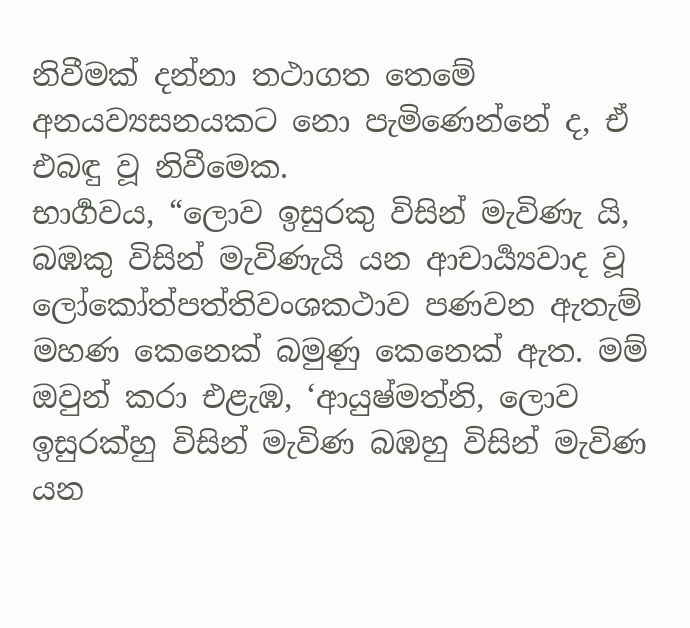නිවීමක් දන්නා තථාගත තෙමේ අනයව්‍යසනයකට නො පැමිණෙන්නේ ද, ඒ එබඳු වූ නිවීමෙක.
භාර්‍ගවය, “ලොව ඉසුරකු විසින් මැවිණැ යි, බඹකු විසින් මැවිණැයි යන ආචාර්‍ය්‍යවාද වූ ලෝකෝත්පත්තිවංශකථාව පණවන ඇතැම් මහණ කෙනෙක් බමුණු කෙනෙක් ඇත. මම් ඔවුන් කරා එළැඹ, ‘ආයුෂ්මත්නි, ලොව ඉසුරක්හු විසින් මැවිණ බඹහු විසින් මැවිණ යන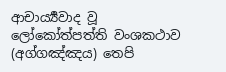ආචාර්‍ය්‍යවාද වූ ලෝකෝත්පත්ති වංශකථාව (අග්ගඤ්ඤය) තෙපි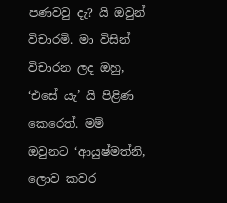පණවවු දැ? යි ඔවුන් විචාරමි. මා විසින් විචාරන ලද ඔහු, ‘එසේ යැ’ යි පිළිණ කෙරෙත්. මම් ඔවුනට ‘ආයුෂ්මත්නි, ලොව කවර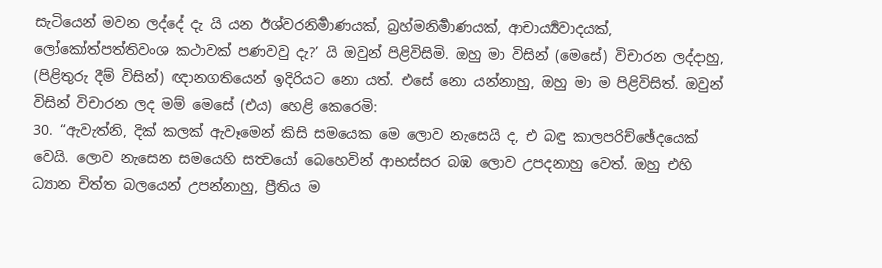සැටියෙන් මවන ලද්දේ දැ යි යන ඊශ්වරනිර්‍මාණයක්, බ්‍රහ්මනිර්‍මාණයක්, ආචාර්‍ය්‍යවාදයක්, ලෝකෝත්පත්තිවංශ කථාවක් පණවවු දැ?’ යි ඔවුන් පිළිවිසිමි. ඔහු මා විසින් (මෙසේ) විචාරන ලද්දාහු, (පිළිතුරු දීම් විසින්) ඥානගතියෙන් ඉදිරියට නො යත්. එසේ නො යන්නාහු, ඔහු මා ම පිළිවිසිත්. ඔවුන් විසින් විචාරන ලද මම් මෙසේ (එය) හෙළි කෙරෙමි:
30. “ඇවැත්නි, දික් කලක් ඇවෑමෙන් කිසි සමයෙක මෙ ලොව නැසෙයි ද, එ බඳු කාලපරිච්ඡේදයෙක් වෙයි. ලොව නැසෙන සමයෙහි සත්‍වයෝ බෙහෙවින් ආභස්සර බඹ ලොව උපදනාහු වෙත්. ඔහු එහි ධ්‍යාන චිත්ත බලයෙන් උපන්නාහු, ප්‍රීතිය ම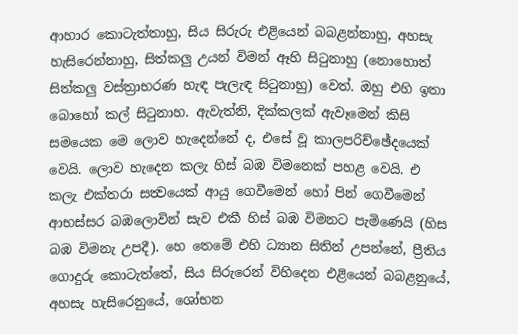ආහාර කොටැත්තාහු, සිය සිරුරු එළියෙන් බබළන්නාහු, අහසැ හැසිරෙන්නාහු, සිත්කලු උයන් විමන් ඈහි සිටුනාහු (නොහොත් සිත්කලු වස්ත්‍රාභරණ හැඳ පැලැඳ සිටුනාහු) වෙත්. ඔහු එහි ඉතා බොහෝ කල් සිටුනාහ. ඇවැත්නි, දික්කලක් ඇවෑමෙන් කිසි සමයෙක මෙ ලොව හැදෙන්නේ ද, එසේ වූ කාලපරිච්ඡේදයෙක් වෙයි. ලොව හැදෙන කලැ හිස් බඹ විමනෙක් පහළ වෙයි. එ කලැ එක්තරා සත්‍වයෙක් ආයු ගෙවීමෙන් හෝ පින් ගෙවීමෙන් ආභස්සර බඹලොවින් සැව එකී හිස් බඹ විමනට පැමිණෙයි (හිස බඹ විමනැ උපදී). හෙ තෙමේ එහි ධ්‍යාන සිතින් උපන්නේ, ප්‍රීතිය ගොදුරු කොටැත්තේ, සිය සිරුරෙන් විහිදෙන එළියෙන් බබළනුයේ, අහසැ හැසිරෙනුයේ, ශෝභන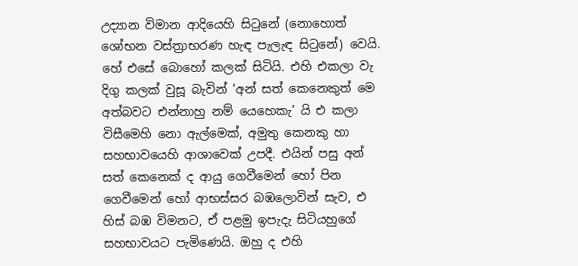උද්‍යාන විමාන ආදියෙහි සිටුනේ (නොහොත් ශෝභන වස්ත්‍රාභරණ හැඳ පැලැඳ සිටුනේ) වෙයි. හේ එසේ බොහෝ කලක් සිටියි. එහි එකලා වැ දිගු කලක් වුසූ බැවින් ‘අන් සත් කෙනෙකුත් මෙ අත්බවට එන්නාහු නම් යෙහෙකැ’ යි එ කලා විසීමෙහි නො ඇල්මෙක්, අමුතු කෙනකු හා සහභාවයෙහි ආශාවෙක් උපදී. එයින් පසු අන් සත් කෙනෙක් ද ආයු ගෙවීමෙන් හෝ පින ගෙවීමෙන් හෝ ආභස්සර බඹලොවින් සැව, එ හිස් බඹ විමනට, ඒ පළමු ඉපැදැ සිටියහුගේ සහභාවයට පැමිණෙයි. ඔහු ද එහි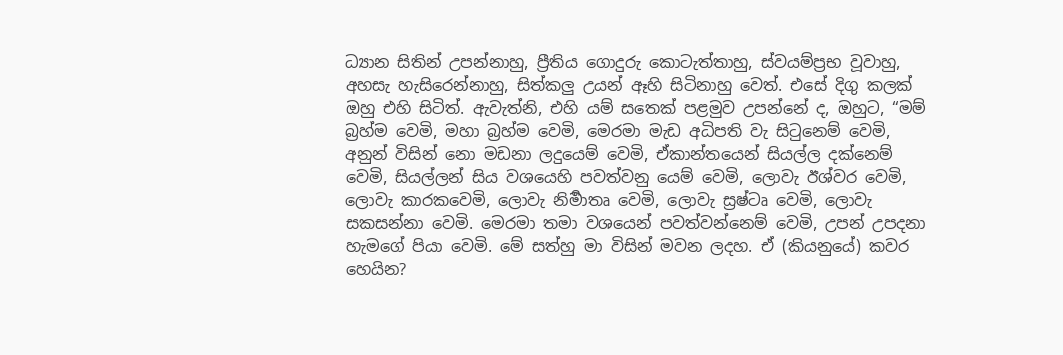ධ්‍යාන සිතින් උපන්නාහු, ප්‍රීතිය ගොදුරු කොටැත්තාහු, ස්වයම්ප්‍රභ වූවාහු, අහසැ හැසිරෙන්නාහු, සිත්කලු උයන් ඈහි සිටිනාහු වෙත්. එසේ දිගු කලක් ඔහු එහි සිටිත්. ඇවැත්නි, එහි යම් සතෙක් පළමුව උපන්නේ ද, ඔහුට, “මම් බ්‍රහ්ම වෙමි, මහා බ්‍රහ්ම වෙමි, මෙරමා මැඩ අධිපති වැ සිටුනෙම් වෙමි, අනුන් විසින් නො මඩනා ලදුයෙම් වෙමි, ඒකාන්තයෙන් සියල්ල දක්නෙම් වෙමි, සියල්ලන් සිය වශයෙහි පවත්වනු යෙම් වෙමි, ලොවැ ඊශ්වර වෙමි, ලොවැ කාරකවෙමි, ලොවැ නිර්‍මාතෘ වෙමි, ලොවැ ස්‍රෂ්ටෘ වෙමි, ලොවැ සකසන්නා වෙමි. මෙරමා තමා වශයෙන් පවත්වන්නෙම් වෙමි, උපන් උපදනා හැමගේ පියා වෙමි. මේ සත්හු මා විසින් මවන ලදහ. ඒ (කියනුයේ) කවර හෙයින?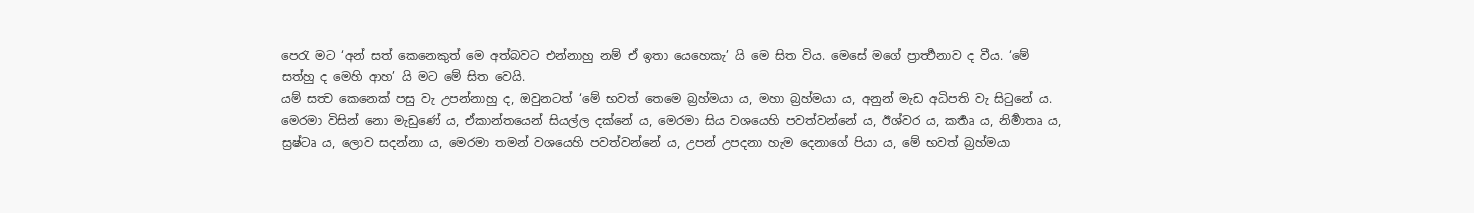පෙරැ මට ‘අන් සත් කෙනෙකුත් මෙ අත්බවට එන්නාහු නම් ඒ ඉතා යෙහෙකැ’ යි මෙ සිත විය. මෙසේ මගේ ප්‍රාර්‍ත්‍ථනාව ද වීය. ‘මේ සත්හු ද මෙහි ආහ’ යි මට මේ සිත වෙයි.
යම් සත්‍ව කෙනෙක් පසු වැ උපන්නාහු ද, ඔවුනටත් ‘මේ භවත් තෙමෙ බ්‍රහ්මයා ය, මහා බ්‍රහ්මයා ය, අනුන් මැඩ අධිපති වැ සිටුනේ ය. මෙරමා විසින් නො මැඩුණේ ය, ඒකාන්තයෙන් සියල්ල දක්නේ ය, මෙරමා සිය වශයෙහි පවත්වන්නේ ය, ඊශ්වර ය, කර්‍තෘ ය, නිර්‍මාතෘ ය, ස්‍රෂ්ටෘ ය, ලොව සදන්නා ය, මෙරමා තමන් වශයෙහි පවත්වන්නේ ය, උපන් උපදනා හැම දෙනාගේ පියා ය, මේ භවත් බ්‍රහ්මයා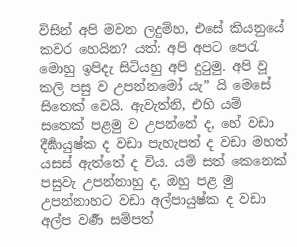විසින් අපි මවන ලදුම්හ, එසේ කියනුයේ කවර හෙයින? යත්: අපි අපට පෙරැ මොහු ඉපිදැ සිටියහු අපි දුටුමු. අපි වූ කලි පසු ව උපන්නමෝ යැ” යි මෙසේ සිතෙක් වෙයි. ඇවැත්නි, එහි යම් සතෙක් පළමු ව උපන්නේ ද, හේ වඩා දීර්‍ඝායුෂ්ක ද වඩා පැහැපත් ද වඩා මහත් යසස් ඇත්තේ ද විය. යම් සත් කෙනෙක් පසුවැ උපන්නාහු ද, ඔහු පළ මු උපන්නාහට වඩා අල්පායුෂ්ක ද වඩා අල්ප වර්‍ණ සම්පත්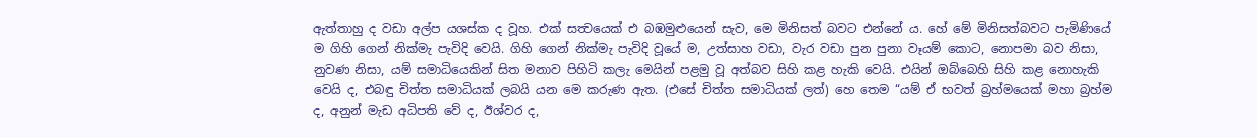ඇත්තාහු ද වඩා අල්ප යශස්ක ද වූහ. එක් සත්‍වයෙක් එ බඹමුළුයෙන් සැව, මෙ මිනිසත් බවට එන්නේ ය. හේ මේ මිනිසත්බවට පැමිණියේ ම ගිහි ගෙන් නික්මැ පැවිදි වෙයි. ගිහි ගෙන් නික්මැ පැවිදි වූයේ ම, උත්සාහ වඩා, වැර වඩා පුන පුනා වෑයම් කොට, නොපමා බව නිසා, නුවණ නිසා, යම් සමාධියෙකින් සිත මනාව පිහිටි කලැ මෙයින් පළමු වූ අත්බව සිහි කළ හැකි වෙයි. එයින් ඔබ්බෙහි සිහි කළ නොහැකි වෙයි ද, එබඳු චිත්ත සමාධියක් ලබයි යන මෙ කරුණ ඇත. (එසේ චිත්ත සමාධියක් ලත්) හෙ තෙම “යම් ඒ භවත් බ්‍රහ්මයෙක් මහා බ්‍රහ්ම ද, අනුන් මැඩ අධිපති වේ ද, ඊශ්වර ද,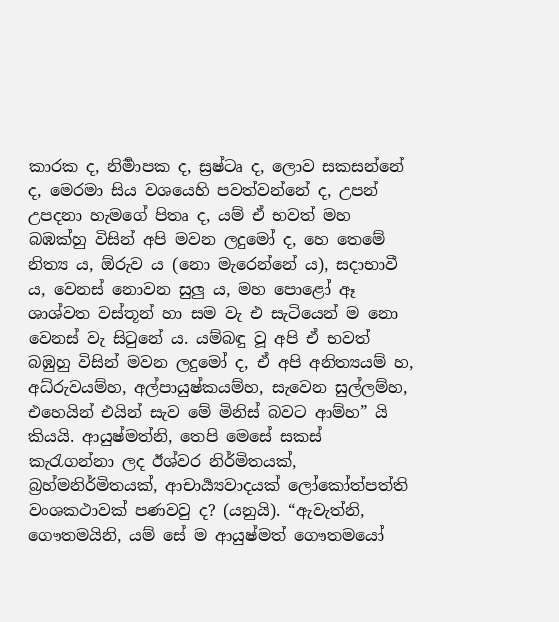කාරක ද, නිර්‍මාපක ද, ස්‍රෂ්ටෘ ද, ලොව සකසන්නේ ද, මෙරමා සිය වශයෙහි පවත්වන්නේ ද, උපන් උපදනා හැමගේ පිතෘ ද, යම් ඒ භවත් මහ බඹක්හු විසින් අපි මවන ලදුමෝ ද, හෙ තෙමේ නිත්‍ය ය, ඕරුව ය (නො මැරෙන්නේ ය), සදාභාවී ය, වෙනස් නොවන සුලු ය, මහ පොළෝ ඈ ශාශ්වත වස්තූන් හා සම වැ එ සැටියෙන් ම නො වෙනස් වැ සිටුනේ ය. යම්බඳු වූ අපි ඒ භවත් බඹුහු විසින් මවන ලදුමෝ ද, ඒ අපි අනිත්‍යයම් හ, අධ්රුවයම්හ, අල්පායුෂ්කයම්හ, සැවෙන සුල්ලම්හ, එහෙයින් එයින් සැව මේ මිනිස් බවට ආම්හ” යි කියයි. ආයුෂ්මත්නි, තෙපි මෙසේ සකස් කැරැගන්නා ලද ඊශ්වර නිර්මිතයක්, බ්‍රහ්මනිර්මිතයක්, ආචාර්‍ය්‍යවාදයක් ලෝකෝත්පත්ති වංශකථාවක් පණවවු ද? (යනුයි). “ඇවැත්නි, ගෞතමයිනි, යම් සේ ම ආයුෂ්මත් ගෞතමයෝ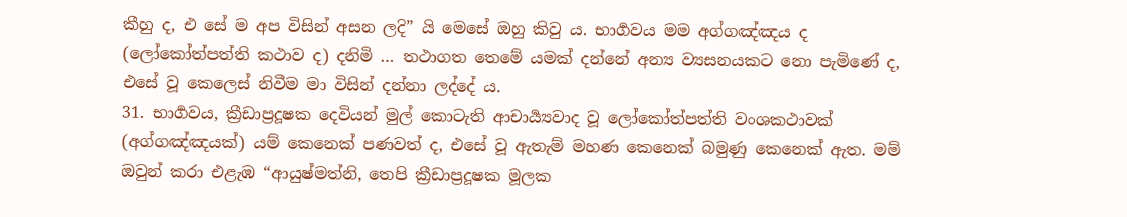කීහු ද, එ සේ ම අප විසින් අසන ලදි” යි මෙසේ ඔහු කිවු ය. භාර්‍ගවය මම අග්ගඤ්ඤය ද (ලෝකෝත්පත්ති කථාව ද) දනිමි … තථාගත තෙමේ යමක් දන්නේ අන්‍ය ව්‍යසනයකට නො පැමිණේ ද, එසේ වූ කෙලෙස් නිවීම මා විසින් දන්නා ලද්දේ ය.
31. භාර්‍ගවය, ක්‍රීඩාප්‍රදූෂක දෙවියන් මුල් කොටැති ආචාර්‍ය්‍යවාද වූ ලෝකෝත්පත්ති වංශකථාවක් (අග්ගඤ්ඤයක්) යම් කෙනෙක් පණවත් ද, එසේ වූ ඇතැම් මහණ කෙනෙක් බමුණු කෙනෙක් ඇත. මම් ඔවුන් කරා එළැඹ “ආයුෂ්මත්නි, තෙපි ක්‍රීඩාප්‍රදූෂක මූලක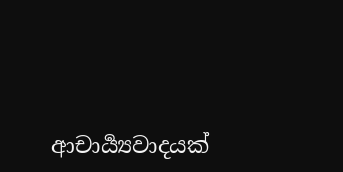ආචාර්‍ය්‍යවාදයක්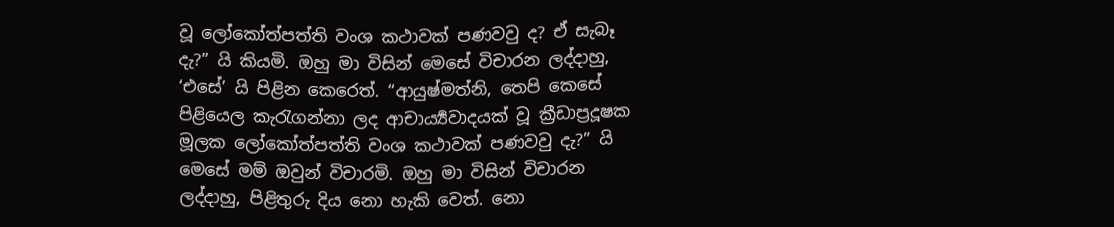වූ ලෝකෝත්පත්ති වංශ කථාවක් පණවවු ද? ඒ සැබෑ දැ?” යි කියමි. ඔහු මා විසින් මෙසේ විචාරන ලද්දාහු, ‘එසේ’ යි පිළින කෙරෙත්. “ආයුෂ්මත්නි, තෙපි කෙසේ පිළියෙල කැරැගන්නා ලද ආචාර්‍ය්‍යවාදයක් වූ ක්‍රීඩාප්‍රදූෂක මූලක ලෝකෝත්පත්ති වංශ කථාවක් පණවවු දැ?” යි මෙසේ මම් ඔවුන් විචාරමි. ඔහු මා විසින් විචාරන ලද්දාහු, පිළිතුරු දිය නො හැකි වෙත්. නො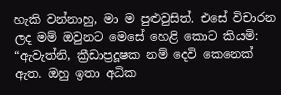හැකි වන්නාහු, මා ම පුළුවුසිත්. එසේ විචාරන ලද මම් ඔවුනට මෙසේ හෙළි කොට කියමි: “ඇවැත්නි, ක්‍රීඩාප්‍රදූෂක නම් දෙවි කෙනෙක් ඇත. ඔහු ඉතා අධික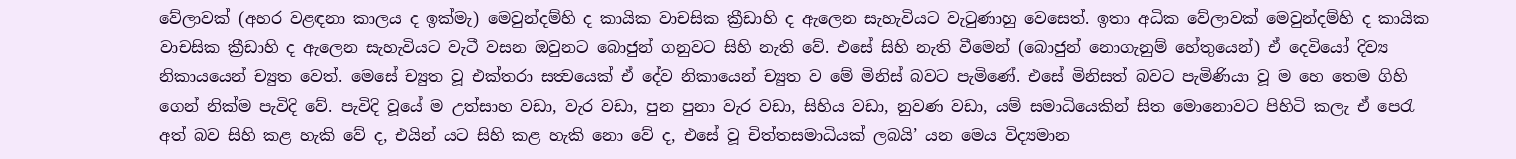වේලාවක් (අහර වළඳනා කාලය ද ඉක්මැ) මෙවුන්දම්හි ද කායික වාචසික ක්‍රීඩාහි ද ඇලෙන සැහැවියට වැටුණාහු වෙසෙත්. ඉතා අධික වේලාවක් මෙවුන්දම්හි ද කායික වාචසික ක්‍රීඩාහි ද ඇලෙන සැහැවියට වැටී වසන ඔවුනට බොජුන් ගනුවට සිහි නැති වේ. එසේ සිහි නැති වීමෙන් (බොජුන් නොගැනුම් හේතුයෙන්) ඒ දෙවියෝ දිව්‍ය නිකායයෙන් ච්‍යුත වෙත්. මෙසේ ච්‍යුත වූ එක්තරා සත්‍වයෙක් ඒ දේව නිකායෙන් ච්‍යුත ව මේ මිනිස් බවට පැමිණේ. එසේ මිනිසත් බවට පැමිණියා වූ ම හෙ තෙම ගිහි ගෙන් නික්ම පැවිදි වේ. පැවිදි වූයේ ම උත්සාහ වඩා, වැර වඩා, පුන පුනා වැර වඩා, සිහිය වඩා, නුවණ වඩා, යම් සමාධියෙකින් සිත මොනොවට පිහිටි කලැ ඒ පෙරැ අත් බව සිහි කළ හැකි වේ ද, එයින් යට සිහි කළ හැකි නො වේ ද, එසේ වූ චිත්තසමාධියක් ලබයි’ යන මෙය විද්‍යමාන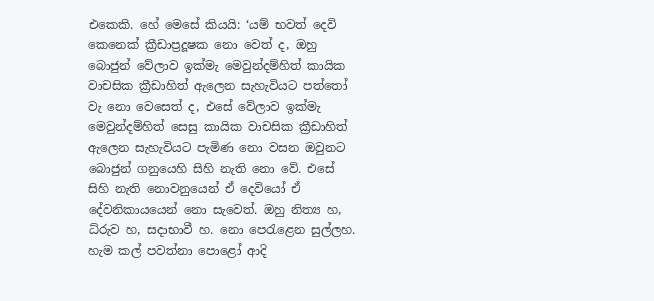එකෙකි. හේ මෙසේ කියයි: ‘යම් භවත් දෙවි කෙනෙක් ක්‍රීඩාප්‍රදූෂක නො වෙත් ද, ඔහු බොජුන් වේලාව ඉක්මැ මෙවුන්දම්හිත් කායික වාචසික ක්‍රීඩාහිත් ඇලෙන සැහැවියට පත්තෝ වැ නො වෙසෙත් ද, එසේ වේලාව ඉක්මැ මෙවුන්දම්හිත් සෙසු කායික වාචසික ක්‍රීඩාහිත් ඇලෙන සැහැවියට පැමිණ නො වසන ඔවුනට බොජුන් ගනුයෙහි සිහි නැති නො වේ. එසේ සිහි නැති නොවනුයෙන් ඒ දෙවියෝ ඒ දේවනිකායයෙන් නො සැවෙත්. ඔහු නිත්‍ය හ, ධ්රුව හ, සදාභාවී හ. නො පෙරැළෙන සුල්ලහ. හැම කල් පවත්නා පොළෝ ආදි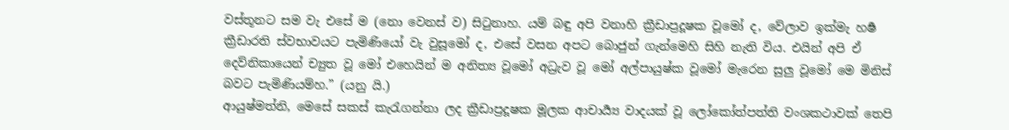වස්තූනට සම වැ එසේ ම (නො වෙනස් ව) සිටුනාහ. යම් බඳු අපි වනාහි ක්‍රීඩාප්‍රදූෂක වූමෝ ද, වේලාව ඉක්මැ හර්‍ෂ ක්‍රීඩාරති ස්වභාවයට පැමිණියෝ වැ වුසූමෝ ද, එසේ වසන අපට බොජුන් ගැන්මෙහි සිහි නැති විය. එයින් අපි ඒ දෙව්නිකායෙන් ච්‍යුත වූ මෝ එහෙයින් ම අනිත්‍ය වූමෝ අධ්‍රැව වූ මෝ අල්පායුෂ්ක වූමෝ මැරෙන සුලු වූමෝ මෙ මිනිස් බවට පැමිණියම්හ.” (යනු යි.)
ආයුෂ්මත්නි, මෙසේ සකස් කැරැගන්නා ලද ක්‍රීඩාප්‍රදූෂක මූලක ආචාර්‍ය්‍ය වාදයක් වූ ලෝකෝත්පත්ති වංශකථාවක් තෙපි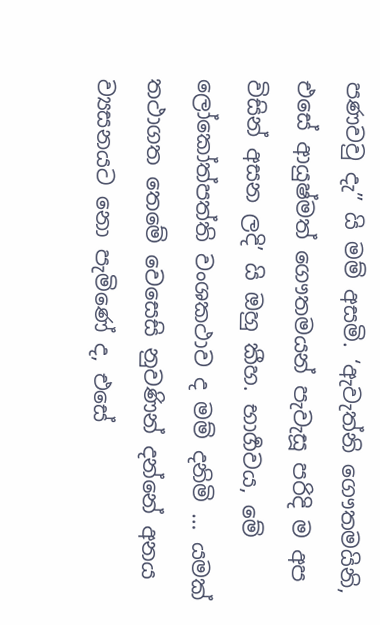පණවවු දැ” යි මම් අසමි. ‘ඇවැත්නි ගෞතමයිනි, එසේ ආයුෂ්මත් ගෞතමයන් පැවැසූ පරිදි ම අප විසින් අසන ලදි’ යි ඔහු කීහ. භාර්‍ගවය, මේ ලෝකෝත්පත්ති වංශකථාව ද මම් දනිමි … යමක් තථාගත තෙමේ වෙසෙසි නුවණින් දන්නේ අනය ව්‍යසනයට නො පැමිණේ ද, එසේ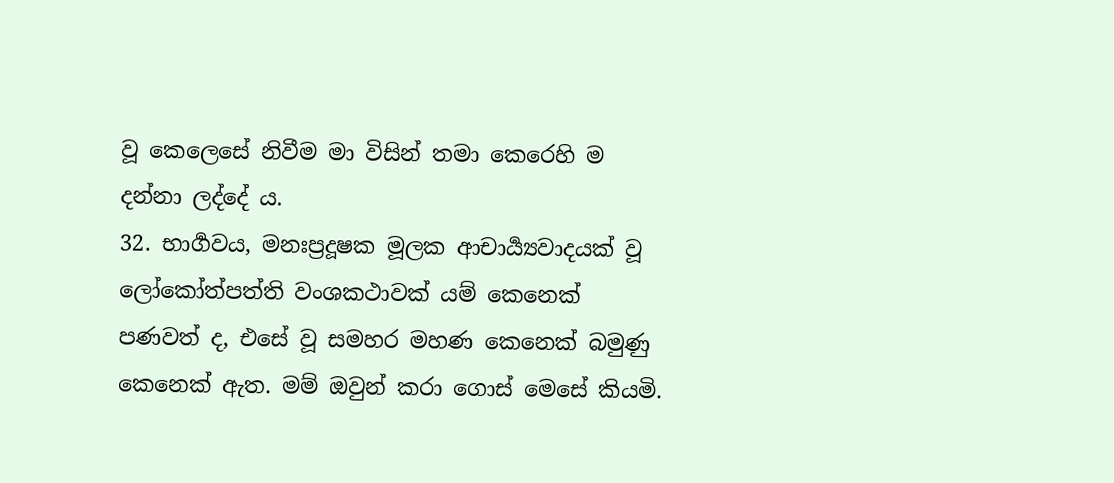වූ කෙලෙසේ නිවීම මා විසින් තමා කෙරෙහි ම දන්නා ලද්දේ ය.
32. භාර්‍ගවය, මනඃප්‍රදූෂක මූලක ආචාර්‍ය්‍යවාදයක් වූ ලෝකෝත්පත්ති වංශකථාවක් යම් කෙනෙක් පණවත් ද, එසේ වූ සමහර මහණ කෙනෙක් බමුණු කෙනෙක් ඇත. මම් ඔවුන් කරා ගොස් මෙසේ කියමි.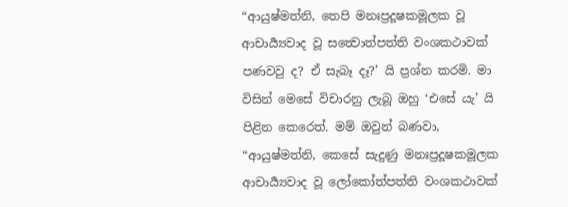“ආයුෂ්මත්නි, තෙපි මනඃප්‍රදූෂකමූලක වූ ආචාර්‍ය්‍යවාද වූ සත්‍වොත්පත්ති වංශකථාවක් පණවවු ද? ඒ සැබෑ දෑ?’ යි ප්‍රශ්න කරමි. මා විසින් මෙසේ විචාරනු ලැබූ ඔහු ‘එසේ යැ’ යි පිළින කෙරෙත්. මම් ඔවුන් බණවා, “ආයුෂ්මත්නි, කෙසේ සැදුණු මනඃප්‍රදූෂකමූලක ආචාර්‍ය්‍යවාද වූ ලෝකෝත්පත්ති වංශකථාවක්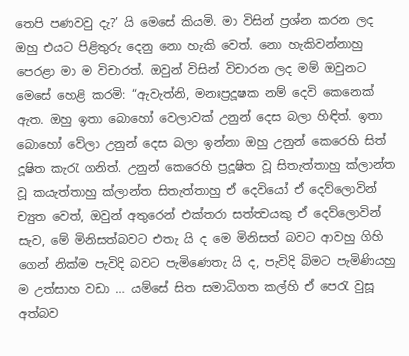තෙපි පණවවු දැ?’ යි මෙසේ කියමි. මා විසින් ප්‍රශ්න කරන ලද ඔහු එයට පිළිතුරු දෙනු නො හැකි වෙත්. නො හැකිවන්නාහු පෙරළා මා ම විචාරත්. ඔවුන් විසින් විචාරන ලද මම් ඔවුනට මෙසේ හෙළි කරමි: “ඇවැත්නි, මනඃප්‍රදූෂක නම් දෙවි කෙනෙක් ඇත. ඔහු ඉතා බොහෝ වෙලාවක් උනුන් දෙස බලා හිඳිත්. ඉතා බොහෝ වේලා උනුන් දෙස බලා ඉන්නා ඔහු උනුන් කෙරෙහි සිත් දූෂිත කැරැ ගනිත්. උනුන් කෙරෙහි ප්‍රදූෂිත වූ සිතැත්තාහු ක්ලාන්ත වූ කයැත්තාහු ක්ලාන්ත සිතැත්තාහු ඒ දෙවියෝ ඒ දෙව්ලොවින් ච්‍යුත වෙත්, ඔවුන් අතුරෙන් එක්තරා සත්ත්‍වයකු ඒ දෙව්ලොවින් සැව, මේ මිනිසත්බවට එතැ යි ද මෙ මිනිසත් බවට ආවහු ගිහි ගෙන් නික්ම පැවිදි බවට පැමිණෙතැ යි ද, පැවිදි බිමට පැමිණියහු ම උත්සාහ වඩා … යම්සේ සිත සමාධිගත කල්හි ඒ පෙරැ වුසූ අත්බව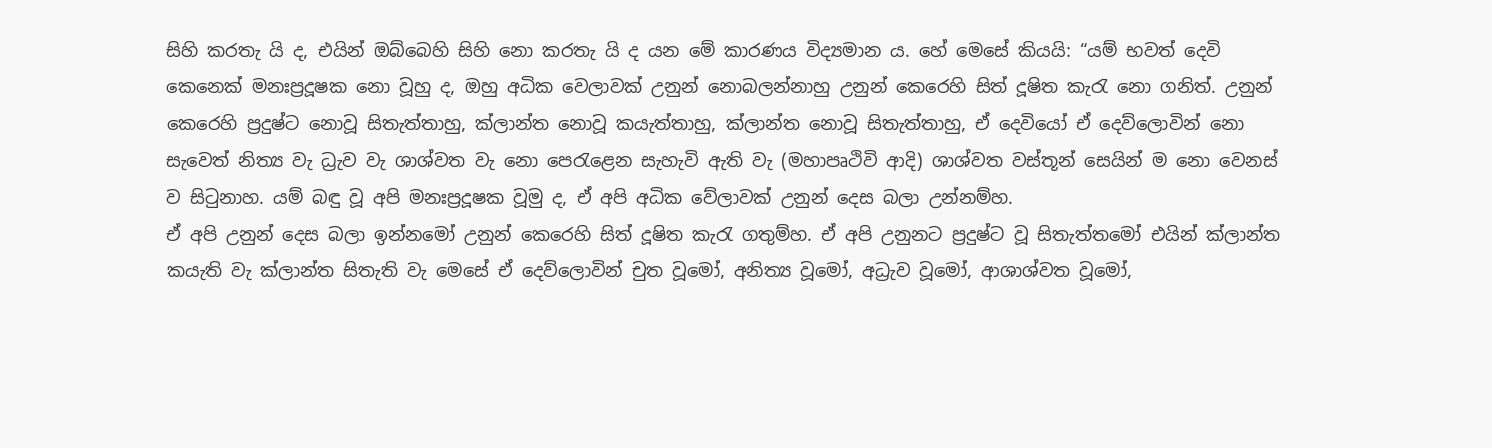සිහි කරතැ යි ද, එයින් ඔබ්බෙහි සිහි නො කරතැ යි ද යන මේ කාරණය විද්‍යමාන ය. හේ මෙසේ කියයි: “යම් භවත් දෙවි කෙනෙක් මනඃප්‍රදූෂක නො වූහු ද, ඔහු අධික වෙලාවක් උනුන් නොබලන්නාහු උනුන් කෙරෙහි සිත් දූෂිත කැරැ නො ගනිත්. උනුන් කෙරෙහි ප්‍රදුෂ්ට නොවූ සිතැත්තාහු, ක්ලාන්ත නොවූ කයැත්තාහු, ක්ලාන්ත නොවූ සිතැත්තාහු, ඒ දෙවියෝ ඒ දෙව්ලොවින් නො සැවෙත් නිත්‍ය වැ ධ්‍රැව වැ ශාශ්වත වැ නො පෙරැළෙන සැහැවි ඇති වැ (මහාපෘථිවි ආදි) ශාශ්වත වස්තූන් සෙයින් ම නො වෙනස් ව සිටුනාහ. යම් බඳු වූ අපි මනඃප්‍රදූෂක වූමු ද, ඒ අපි අධික වේලාවක් උනුන් දෙස බලා උන්නම්හ.
ඒ අපි උනුන් දෙස බලා ඉන්නමෝ උනුන් කෙරෙහි සිත් දූෂිත කැරැ ගතුම්හ. ඒ අපි උනුනට ප්‍රදුෂ්ට වූ සිතැත්තමෝ එයින් ක්ලාන්ත කයැති වැ ක්ලාන්ත සිතැති වැ මෙසේ ඒ දෙව්ලොවින් චුත වූමෝ, අනිත්‍ය වූමෝ, අධ්‍රැව වූමෝ, ආශාශ්වත වූමෝ,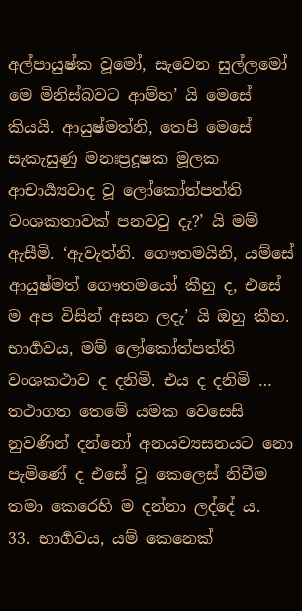අල්පායුෂ්ක වූමෝ, සැවෙන සුල්ලමෝ මෙ මිනිස්බවට ආම්හ’ යි මෙසේ කියයි. ආයුෂ්මත්නි, තෙපි මෙසේ සැකැසුණු මනඃප්‍රදූෂක මූලක ආචාර්‍ය්‍යවාද වූ ලෝකෝත්පත්ති වංශකතාවක් පනවවු දැ?’ යි මම් ඇසීමි. ‘ඇවැත්නි. ගෞතමයිනි, යම්සේ ආයුෂ්මත් ගෞතමයෝ කීහු ද, එසේ ම අප විසින් අසන ලදැ’ යි ඔහු කීහ.
භාර්‍ගවය, මම් ලෝකෝත්පත්ති වංශකථාව ද දනිමි. එය ද දනිමි … තථාගත තෙමේ යමක වෙසෙසි නුවණින් දන්නෝ අනයව්‍යසනයට නො පැමිණේ ද එසේ වූ කෙලෙස් නිවීම තමා කෙරෙහි ම දන්නා ලද්දේ ය.
33. භාර්‍ගවය, යම් කෙනෙක්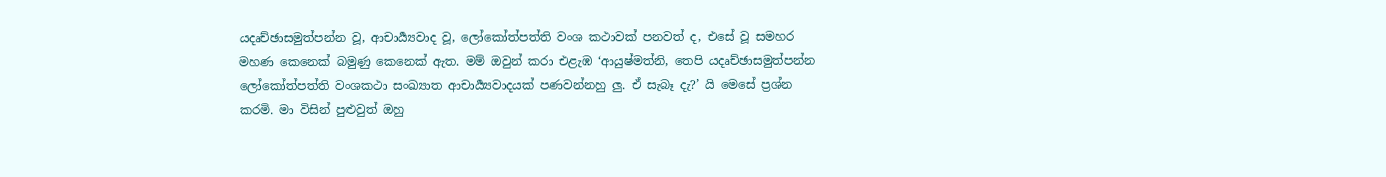යදෘච්ඡාසමුත්පන්න වූ, ආචාර්‍ය්‍යවාද වූ, ලෝකෝත්පත්ති වංශ කථාවක් පනවත් ද, එසේ වූ සමහර මහණ කෙනෙක් බමුණු කෙනෙක් ඇත. මම් ඔවුන් කරා එළැඹ ‘ආයුෂ්මත්නි, තෙපි යදෘච්ඡාසමුත්පන්න ලෝකෝත්පත්ති වංශකථා සංඛ්‍යාත ආචාර්‍ය්‍යවාදයක් පණවන්නහු ලු. ඒ සැබෑ දැ?’ යි මෙසේ ප්‍රශ්න කරමි. මා විසින් පුළුවුත් ඔහු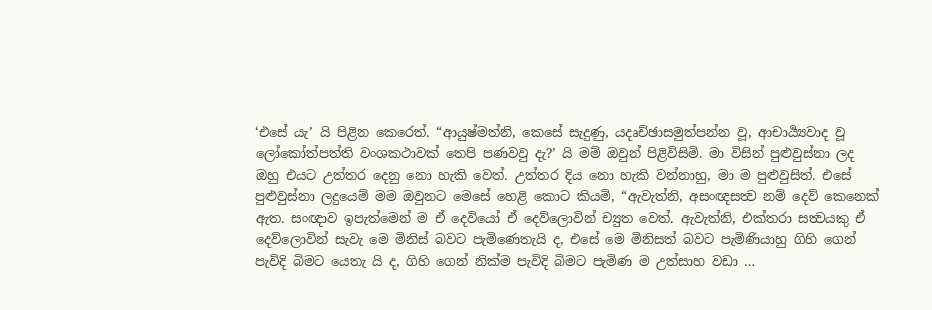‘එසේ යැ’ යි පිළින කෙරෙත්. “ආයුෂ්මත්නි, කෙසේ සැදුණු, යදෘච්ඡාසමුත්පන්න වූ, ආචාර්‍ය්‍යවාද වූ ලෝකෝත්පත්ති වංශකථාවක් තෙපි පණවවු දැ?’ යි මම් ඔවුන් පිළිවිසිමි. මා විසින් පුළුවුස්නා ලද ඔහු එයට උත්තර දෙනු නො හැකි වෙත්. උත්තර දිය නො හැකි වන්නාහු, මා ම පුළුවුසිත්. එසේ පුළුවුස්නා ලදුයෙම් මම ඔවුනට මෙසේ හෙළි කොට කියමි, “ඇවැත්නි, අසංඥසත්‍ව නම් දෙව් කෙනෙක් ඇත. සංඥාව ඉපැත්මෙන් ම ඒ දෙවියෝ ඒ දෙව්ලොවින් ච්‍යුත වෙත්. ඇවැත්නි, එක්තරා සත්‍වයකු ඒ දෙව්ලොවින් සැවැ මෙ මිනිස් බවට පැමිණෙතැයි ද, එසේ මෙ මිනිසත් බවට පැමිණියාහු ගිහි ගෙන් පැවිදි බිමට යෙතැ යි ද, ගිහි ගෙන් නික්ම පැවිදි බිමට පැමිණ ම උත්සාහ වඩා …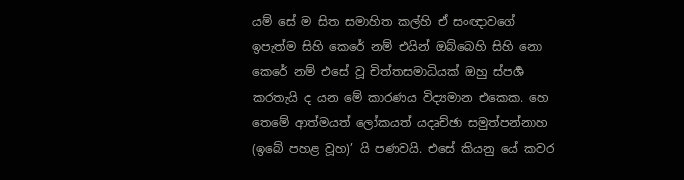යම් සේ ම සිත සමාහිත කල්හි ඒ සංඥාවගේ ඉපැත්ම සිහි කෙරේ නම් එයින් ඔබ්බෙහි සිහි නො කෙරේ නම් එසේ වූ චිත්තසමාධියක් ඔහු ස්පර්‍ශ කරතැයි ද යන මේ කාරණය විද්‍යමාන එකෙක. හෙ තෙමේ ආත්මයත් ලෝකයත් යදෘච්ඡා සමුත්පන්නාහ (ඉබේ පහළ වූහ)’ යි පණවයි. එසේ කියනු යේ කවර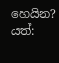හෙයින? යත්: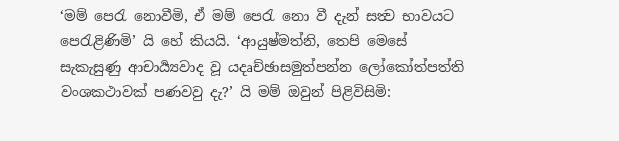‘මම් පෙරැ නොවීමි, ඒ මම් පෙරැ නො වී දැන් සත්‍ව භාවයට පෙරැළිණිමි’ යි හේ කියයි. ‘ආයුෂ්මත්නි, තෙපි මෙසේ සැකැසුණු ආචාර්‍ය්‍යවාද වූ යදෘච්ඡාසමුත්පන්න ලෝකෝත්පත්ති වංශකථාවක් පණවවු දැ?’ යි මම් ඔවුන් පිළිවිසිමි: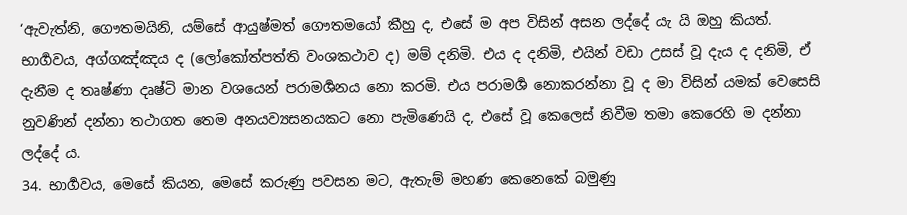‘ඇවැත්නි, ගෞතමයිනි, යම්සේ ආයුෂ්මත් ගෞතමයෝ කීහු ද, එසේ ම අප විසින් අසන ලද්දේ යැ යි ඔහු කියත්. භාර්‍ගවය, අග්ගඤ්ඤය ද (ලෝකෝත්පත්ති වංශකථාව ද) මම් දනිමි. එය ද දනිමි, එයින් වඩා උසස් වූ දැය ද දනිමි, ඒ දැනීම ද තෘෂ්ණා දෘෂ්ටි මාන වශයෙන් පරාමර්‍ශනය නො කරමි. එය පරාමර්‍ශ නොකරන්නා වූ ද මා විසින් යමක් වෙසෙසි නුවණින් දන්නා තථාගත තෙම අනයව්‍යසනයකට නො පැමිණෙයි ද, එසේ වූ කෙලෙස් නිවීම තමා කෙරෙහි ම දන්නා ලද්දේ ය.
34. භාර්‍ගවය, මෙසේ කියන, මෙසේ කරුණු පවසන මට, ඇතැම් මහණ කෙනෙකේ බමුණු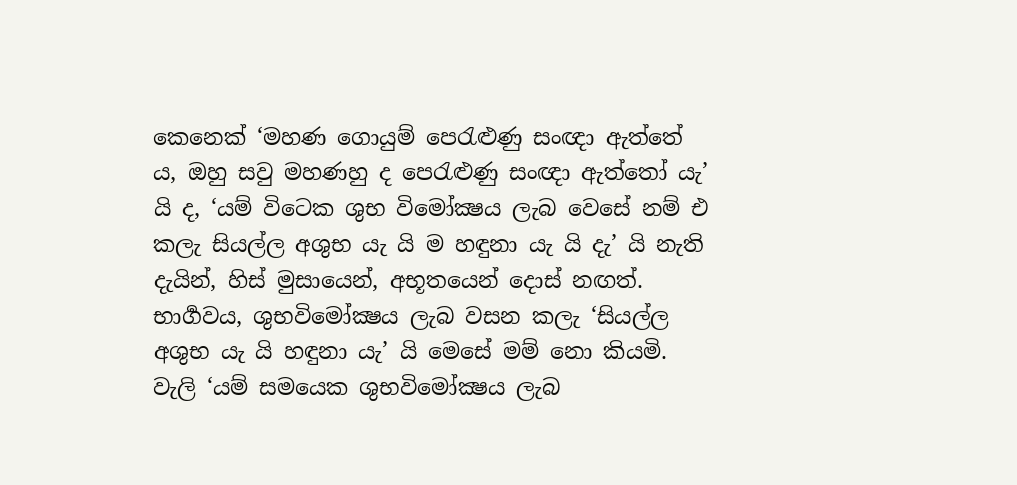කෙනෙක් ‘මහණ ගොයුම් පෙරැළුණු සංඥා ඇත්තේ ය, ඔහු සවු මහණහු ද පෙරැළුණු සංඥා ඇත්තෝ යැ’ යි ද, ‘යම් විටෙක ශුභ විමෝක්‍ෂය ලැබ වෙසේ නම් එ කලැ සියල්ල අශුභ යැ යි ම හඳුනා යැ යි දැ’ යි නැති දැයින්, හිස් මුසායෙන්, අභූතයෙන් දොස් නඟත්. භාර්‍ගවය, ශුභවිමෝක්‍ෂය ලැබ වසන කලැ ‘සියල්ල අශුභ යැ යි හඳුනා යැ’ යි මෙසේ මම් නො කියමි. වැලි ‘යම් සමයෙක ශුභවිමෝක්‍ෂය ලැබ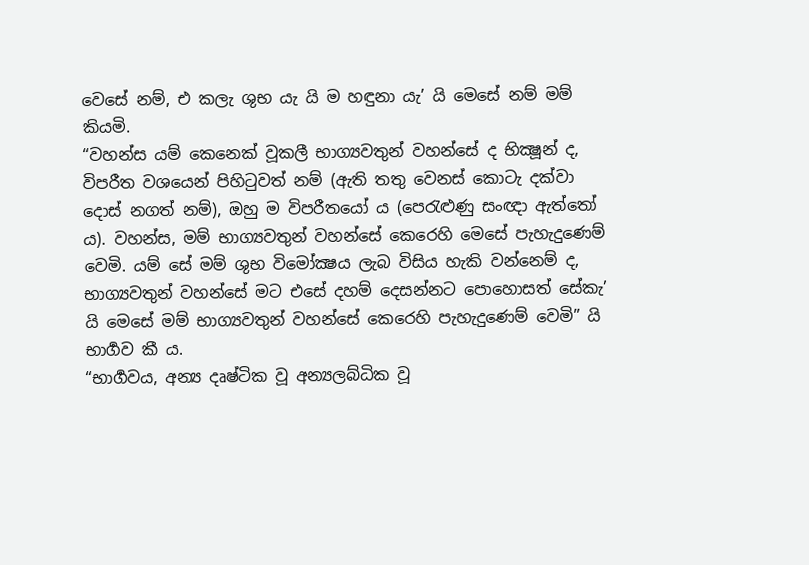වෙසේ නම්, එ කලැ ශුභ යැ යි ම හඳුනා යැ’ යි මෙසේ නම් මම් කියමි.
“වහන්ස යම් කෙනෙක් වූකලී භාග්‍යවතුන් වහන්සේ ද භික්‍ෂූන් ද, විපරීත වශයෙන් පිහිටුවත් නම් (ඇති තතු වෙනස් කොටැ දක්වා දොස් නගත් නම්), ඔහු ම විපරීතයෝ ය (පෙරැළුණු සංඥා ඇත්තෝ ය). වහන්ස, මම් භාග්‍යවතුන් වහන්සේ කෙරෙහි මෙසේ පැහැදුණෙම් වෙමි. යම් සේ මම් ශුභ විමෝක්‍ෂය ලැබ විසිය හැකි වන්නෙම් ද, භාග්‍යවතුන් වහන්සේ මට එසේ දහම් දෙසන්නට පොහොසත් සේකැ’ යි මෙසේ මම් භාග්‍යවතුන් වහන්සේ කෙරෙහි පැහැදුණෙම් වෙමි” යි භාර්‍ගව කී ය.
“භාර්‍ගවය, අන්‍ය දෘෂ්ටික වූ අන්‍යලබ්ධික වූ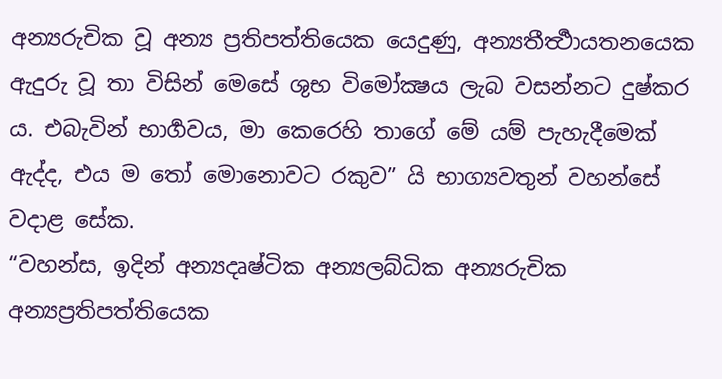අන්‍යරුචික වූ අන්‍ය ප්‍රතිපත්තියෙක යෙදුණු, අන්‍යතීර්‍ත්‍ථායතනයෙක ඇදුරු වූ තා විසින් මෙසේ ශුභ විමෝක්‍ෂය ලැබ වසන්නට දුෂ්කර ය. එබැවින් භාර්‍ගවය, මා කෙරෙහි තාගේ මේ යම් පැහැදීමෙක් ඇද්ද, එය ම තෝ මොනොවට රකුව” යි භාග්‍යවතුන් වහන්සේ වදාළ සේක.
“වහන්ස, ඉදින් අන්‍යදෘෂ්ටික අන්‍යලබ්ධික අන්‍යරුචික අන්‍යප්‍රතිපත්තියෙක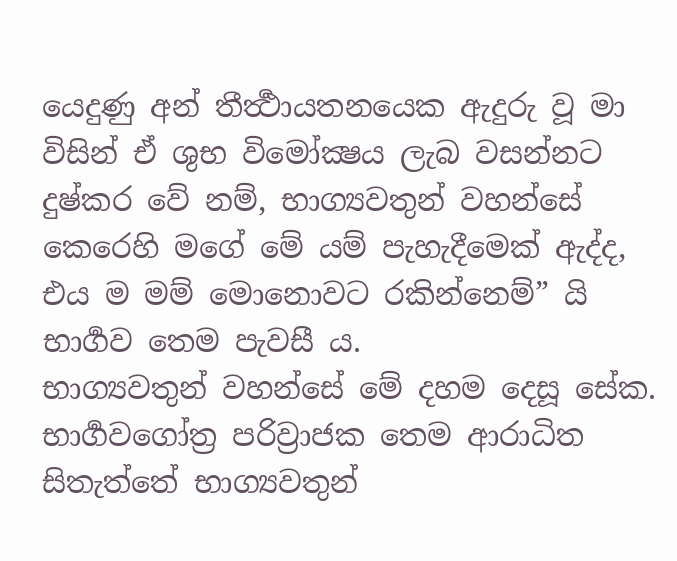යෙදුණු අන් තීර්‍ත්‍ථායතනයෙක ඇදුරු වූ මා විසින් ඒ ශුභ විමෝක්‍ෂය ලැබ වසන්නට දුෂ්කර වේ නම්, භාග්‍යවතුන් වහන්සේ කෙරෙහි මගේ මේ යම් පැහැදීමෙක් ඇද්ද, එය ම මම් මොනොවට රකින්නෙම්” යි භාර්‍ගව තෙම පැවසී ය.
භාග්‍යවතුන් වහන්සේ මේ දහම දෙසූ සේක. භාර්‍ගවගෝත්‍ර පරිව්‍රාජක තෙම ආරාධිත සිතැත්තේ භාග්‍යවතුන්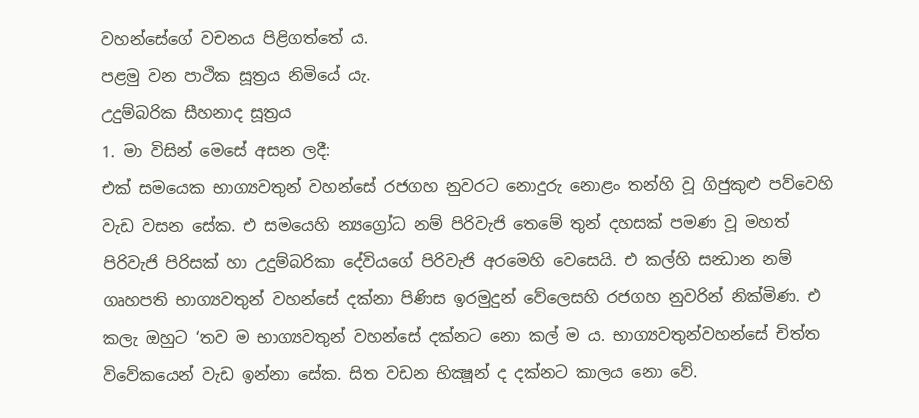වහන්සේගේ වචනය පිළිගත්තේ ය.
පළමු වන පාථික සූත්‍රය නිමියේ යැ.
උදුම්බරික සීහනාද සූත්‍රය
1. මා විසින් මෙසේ අසන ලදී:
එක් සමයෙක භාග්‍යවතුන් වහන්සේ රජගහ නුවරට නොදුරු නොළං තන්හි වූ ගිජුකුළු පව්වෙහි වැඩ වසන සේක. එ සමයෙහි න්‍යග්‍රෝධ නම් පිරිවැජි තෙමේ තුන් දහසක් පමණ වූ මහත් පිරිවැජි පිරිසක් හා උදුම්බරිකා දේවියගේ පිරිවැජි අරමෙහි වෙසෙයි. එ කල්හි සන්‍ධාන නම් ගෘහපති භාග්‍යවතුන් වහන්සේ දක්නා පිණිස ඉරමුදුන් වේලෙසහි රජගහ නුවරින් නික්මිණ. එ කලැ ඔහුට ‘තව ම භාග්‍යවතුන් වහන්සේ දක්නට නො කල් ම ය. භාග්‍යවතුන්වහන්සේ චිත්ත විවේකයෙන් වැඩ ඉන්නා සේක. සිත වඩන භික්‍ෂූන් ද දක්නට කාලය නො වේ.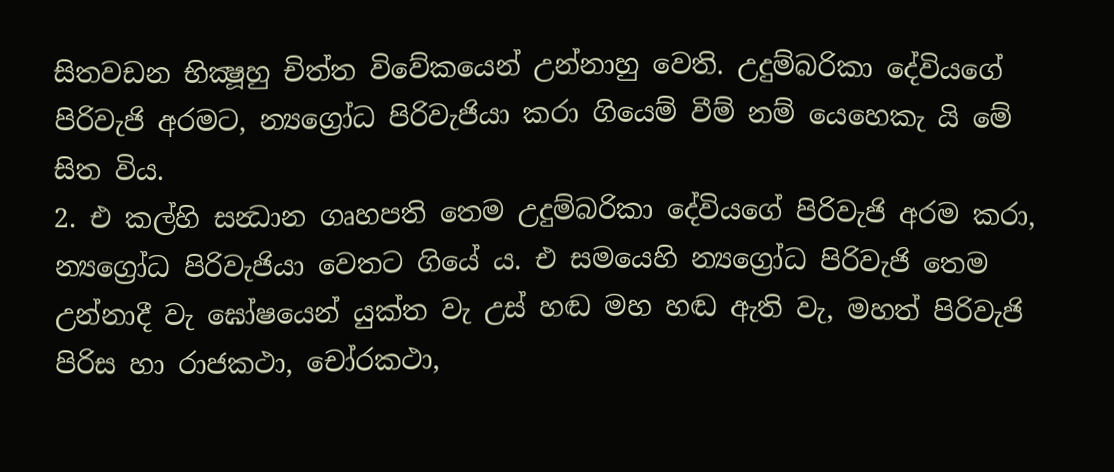සිතවඩන භික්‍ෂූහු චිත්ත විවේකයෙන් උන්නාහු වෙති. උදුම්බරිකා දේවියගේ පිරිවැජි අරමට, න්‍යග්‍රෝධ පිරිවැජියා කරා ගියෙම් වීම් නම් යෙහෙකැ යි මේ සිත විය.
2. එ කල්හි සන්‍ධාන ගෘහපති තෙම උදුම්බරිකා දේවියගේ පිරිවැජි අරම කරා, න්‍යග්‍රෝධ පිරිවැජියා වෙතට ගියේ ය. එ සමයෙහි න්‍යග්‍රෝධ පිරිවැජි තෙම උන්නාදී වැ ඝෝෂයෙන් යුක්ත වැ උස් හඬ මහ හඬ ඇති වැ, මහත් පිරිවැජි පිරිස හා රාජකථා, චෝරකථා,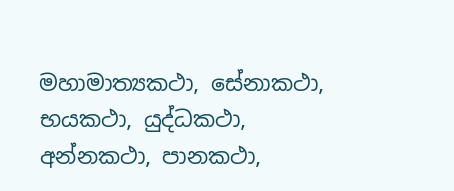මහාමාත්‍යකථා, සේනාකථා, භයකථා, යුද්ධකථා, අන්නකථා, පානකථා,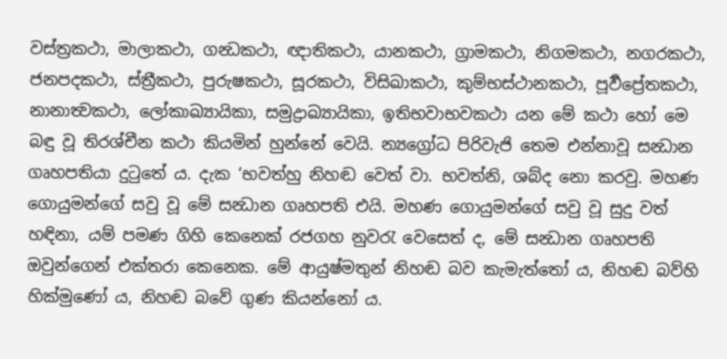වස්ත්‍රකථා, මාලාකථා, ගන්‍ධකථා, ඥාතිකථා, යානකථා, ග්‍රාමකථා, නිගමකථා, නගරකථා, ජනපදකථා, ස්ත්‍රීකථා, පුරුෂකථා, සූරකථා, විසිඛාකථා, කුම්භස්ථානකථා, පූර්‍වප්‍රේතකථා, නානාත්‍වකථා, ලෝකාඛ්‍යායිකා, සමුද්‍රාඛ්‍යායිකා, ඉතිභවාභවකථා යන මේ කථා හෝ මෙ බඳු වූ තිරශ්චීන කථා කියමින් හුන්නේ වෙයි. න්‍යග්‍රෝධ පිරිවැජි තෙම එන්නාවූ සන්‍ධාන ගෘහපතියා දුටුතේ ය. දැක ‘භවත්හු නිහඬ වෙත් වා. භවත්නි, ශබ්ද නො කරවු. මහණ ගොයුමන්ගේ සවු වූ මේ සන්‍ධාන ගෘහපති එයි. මහණ ගොයුමන්ගේ සවු වූ සුදු වත් හඳිනා, යම් පමණ ගිහි කෙනෙක් රජගහ නුවරැ වෙසෙත් ද, මේ සන්‍ධාන ගෘහපති ඔවුන්ගෙන් එක්තරා කෙනෙක. මේ ආයුෂ්මතුන් නිහඬ බව කැමැත්තෝ ය, නිහඬ බව්හි හික්මුණෝ ය, නිහඬ බවේ ගුණ කියන්නෝ ය.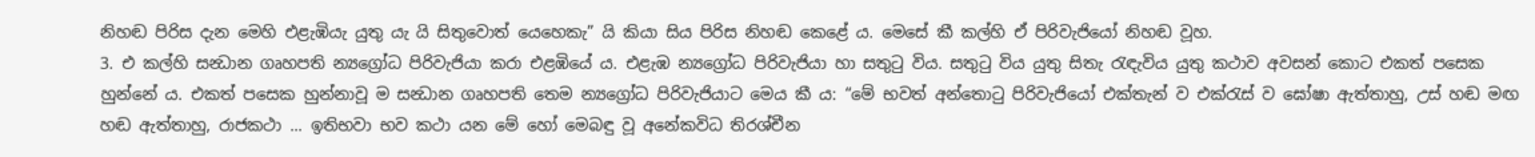නිහඬ පිරිස දැන මෙහි එළැඹියැ යුතු යැ යි සිතුවොත් යෙහෙකැ” යි කියා සිය පිරිස නිහඬ කෙළේ ය. මෙසේ කී කල්හි ඒ පිරිවැජියෝ නිහඬ වූහ.
3. එ කල්හි සන්‍ධාන ගෘහපති න්‍යග්‍රෝධ පිරිවැජියා කරා එළඹියේ ය. එළැඹ න්‍යග්‍රෝධ පිරිවැජියා හා සතුටු විය. සතුටු විය යුතු සිතැ රැඳැවිය යුතු කථාව අවසන් කොට එකත් පසෙක හුන්නේ ය. එකත් පසෙක හුන්නාවූ ම සන්‍ධාන ගෘහපති තෙම න්‍යග්‍රෝධ පිරිවැජියාට මෙය කී ය: “මේ භවත් අන්තොටු පිරිවැජියෝ එක්තැන් ව එක්රැස් ව ඝෝෂා ඇත්තාහු, උස් හඬ මඟ හඬ ඇත්තාහු, රාජකථා ... ඉතිභවා භව කථා යන මේ හෝ මෙබඳු වූ අනේකවිධ තිරශ්චීන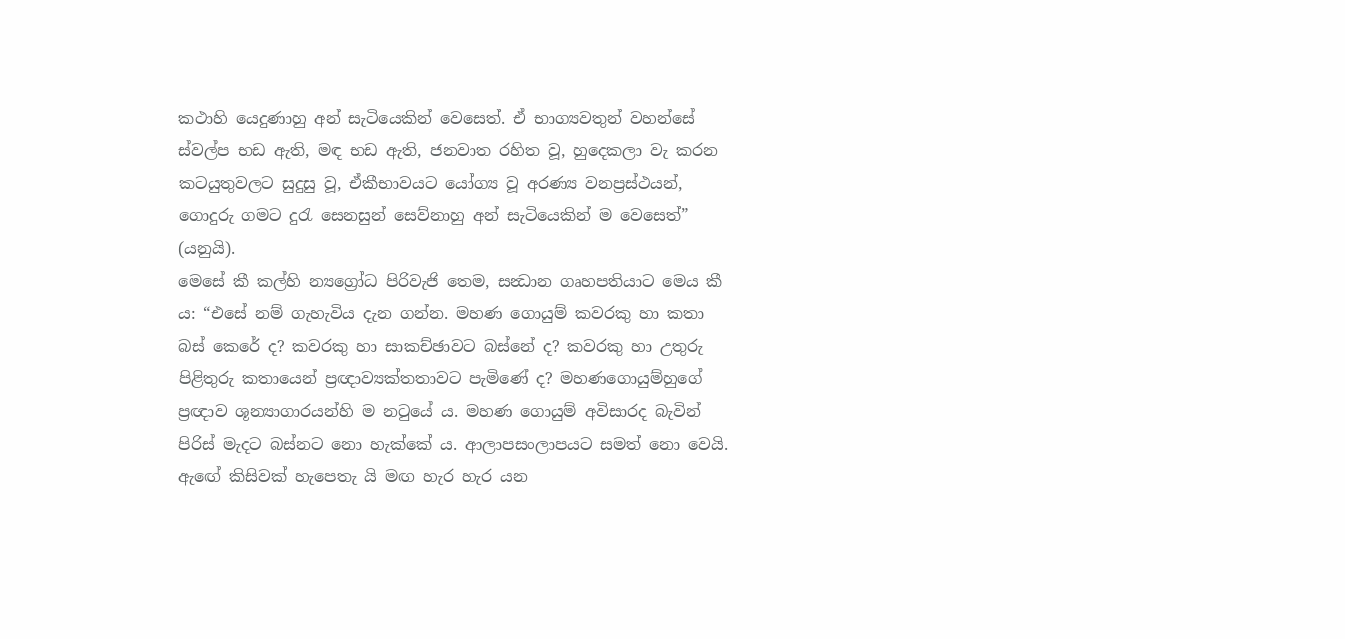කථාහි යෙදුණාහු අන් සැටියෙකින් වෙසෙත්. ඒ භාග්‍යවතුන් වහන්සේ ස්වල්ප භඩ ඇති, මඳ භඩ ඇති, ජනවාත රහිත වූ, හුදෙකලා වැ කරන කටයුතුවලට සුදුසු වූ, ඒකීභාවයට යෝග්‍ය වූ අරණ්‍ය වනප්‍රස්ථයන්, ගොදුරු ගමට දුරැ සෙනසුන් සෙව්නාහු අන් සැටියෙකින් ම වෙසෙත්” (යනුයි).
මෙසේ කී කල්හි න්‍යග්‍රෝධ පිරිවැජි තෙම, සන්‍ධාන ගෘහපතියාට මෙය කී ය: “එසේ නම් ගැහැවිය දැන ගන්න. මහණ ගොයුම් කවරකු හා කතා බස් කෙරේ ද? කවරකු හා සාකච්ඡාවට බස්නේ ද? කවරකු හා උතුරු පිළිතුරු කතායෙන් ප්‍රඥාව්‍යක්තතාවට පැමිණේ ද? මහණගොයුම්හුගේ ප්‍රඥාව ශූන්‍යාගාරයන්හි ම නටුයේ ය. මහණ ගොයුම් අවිසාරද බැවින් පිරිස් මැදට බස්නට නො හැක්කේ ය. ආලාපසංලාපයට සමත් නො වෙයි. ඇඟේ කිසිවක් හැපෙතැ යි මඟ හැර හැර යන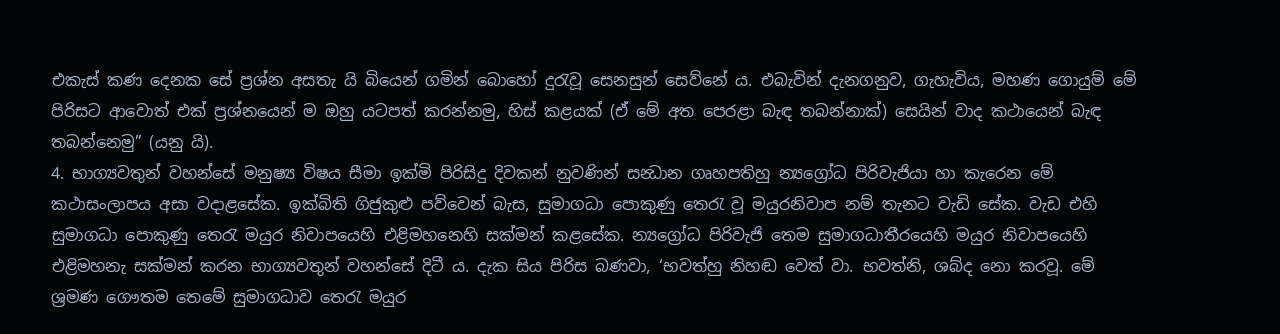එකැස් කණ දෙනක සේ ප්‍රශ්න අසතැ යි බියෙන් ගමින් බොහෝ දුරැවූ සෙනසුන් සෙව්නේ ය. එබැවින් දැනගනුව, ගැහැවිය, මහණ ගොයුම් මේ පිරිසට ආවොත් එක් ප්‍රශ්නයෙන් ම ඔහු යටපත් කරන්නමු, හිස් කළයක් (ඒ මේ අත පෙරළා බැඳ තබන්නාක්) සෙයින් වාද කථායෙන් බැඳ තබන්නෙමු” (යනු යි).
4. භාග්‍යවතුන් වහන්සේ මනුෂ්‍ය විෂය සීමා ඉක්මි පිරිසිදු දිවකන් නුවණින් සන්‍ධාන ගෘහපතිහු න්‍යග්‍රෝධ පිරිවැජියා හා කැරෙන මේ කථාසංලාපය අසා වදාළසේක. ඉක්බිති ගිජුකුළු පව්වෙන් බැස, සුමාගධා පොකුණු තෙරැ වූ මයුරනිවාප නම් තැනට වැඩි සේක. වැඩ එහි සුමාගධා පොකුණු තෙරැ මයුර නිවාපයෙහි එළිමහනෙහි සක්මන් කළසේක. න්‍යග්‍රෝධ පිරිවැජි තෙම සුමාගධාතීරයෙහි මයුර නිවාපයෙහි එළිමහනැ සක්මන් කරන භාග්‍යවතුන් වහන්සේ දිටී ය. දැක සිය පිරිස බණවා, ‘භවත්හු නිහඬ වෙත් වා. භවත්නි, ශබ්ද නො කරවූ. මේ ශ්‍රමණ ගෞතම තෙමේ සුමාගධාව තෙරැ මයුර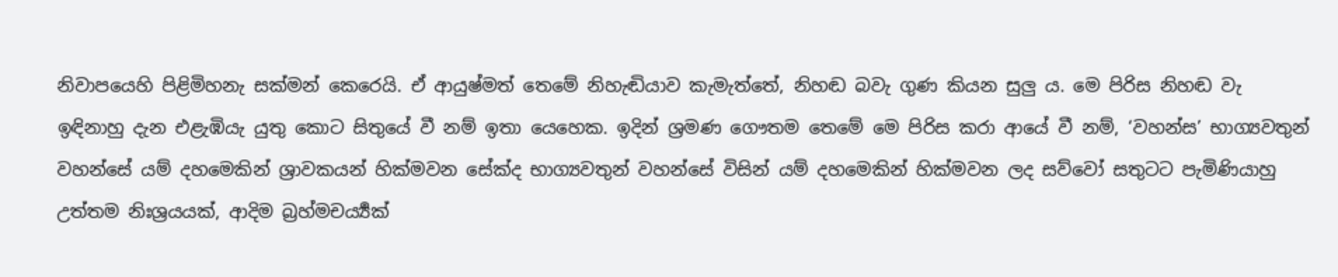නිවාපයෙහි පිළිමිහනැ සක්මන් කෙරෙයි. ඒ ආයුෂ්මත් තෙමේ නිහැඬියාව කැමැත්තේ, නිහඬ බවැ ගුණ කියන සුලු ය. මෙ පිරිස නිහඬ වැ ඉඳිනාහු දැන එළැඹියැ යුතු කොට සිතුයේ වී නම් ඉතා යෙහෙක. ඉදින් ශ්‍රමණ ගෞතම තෙමේ මෙ පිරිස කරා ආයේ වී නම්, ‘වහන්ස’ භාග්‍යවතුන් වහන්සේ යම් දහමෙකින් ශ්‍රාවකයන් හික්මවන සේක්ද භාග්‍යවතුන් වහන්සේ විසින් යම් දහමෙකින් හික්මවන ලද සව්වෝ සතුටට පැමිණියාහු උත්තම නිඃශ්‍රයයක්, ආදිම බ්‍රහ්මචර්‍ය්‍යක්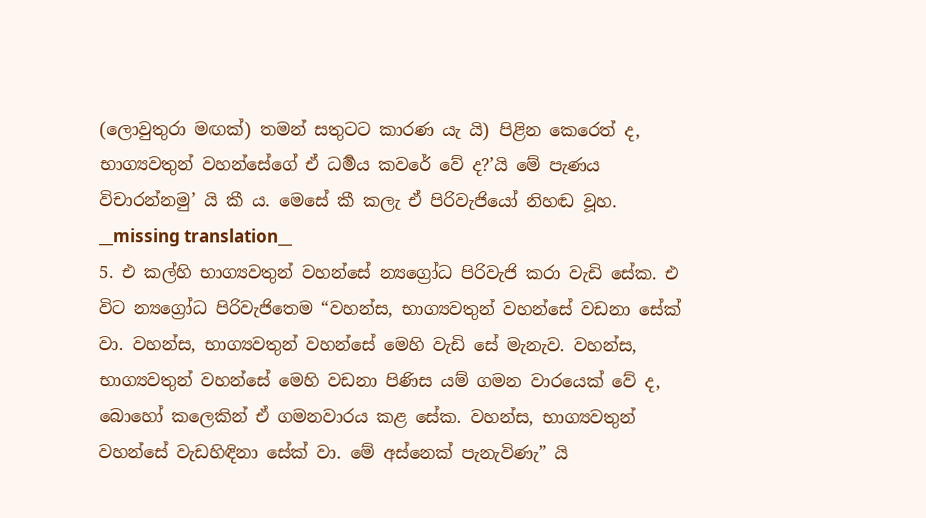(ලොවුතුරා මඟක්) තමන් සතුටට කාරණ යැ යි) පිළින කෙරෙත් ද, භාග්‍යවතුන් වහන්සේගේ ඒ ධර්‍මය කවරේ වේ ද?’යි මේ පැණය විචාරන්නමු’ යි කී ය. මෙසේ කී කලැ ඒ පිරිවැජියෝ නිහඬ වූහ.
__missing translation__
5. එ කල්හි භාග්‍යවතුන් වහන්සේ න්‍යග්‍රෝධ පිරිවැජි කරා වැඩි සේක. එ විට න්‍යග්‍රෝධ පිරිවැජිතෙම “වහන්ස, භාග්‍යවතුන් වහන්සේ වඩනා සේක් වා. වහන්ස, භාග්‍යවතුන් වහන්සේ මෙහි වැඩි සේ මැනැව. වහන්ස, භාග්‍යවතුන් වහන්සේ මෙහි වඩනා පිණිස යම් ගමන වාරයෙක් වේ ද, බොහෝ කලෙකින් ඒ ගමනවාරය කළ සේක. වහන්ස, භාග්‍යවතුන් වහන්සේ වැඩහිඳිනා සේක් වා. මේ අස්නෙක් පැනැවිණැ” යි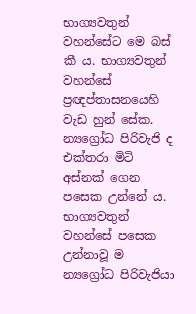භාග්‍යවතුන් වහන්සේට මෙ බස් කී ය. භාග්‍යවතුන් වහන්සේ ප්‍රඥප්තාසනයෙහි වැඩ හුන් සේක. න්‍යග්‍රෝධ පිරිවැජි ද එක්තරා මිටි අස්නක් ගෙන පසෙක උන්නේ ය. භාග්‍යවතුන් වහන්සේ පසෙක උන්නාවූ ම න්‍යග්‍රෝධ පිරිවැජියා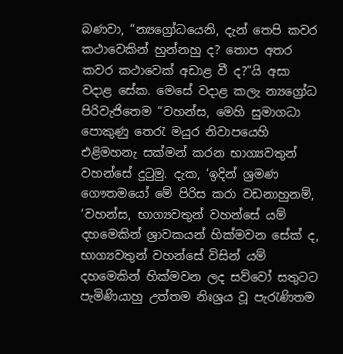බණවා, “න්‍යග්‍රෝධයෙනි, දැන් තෙපි කවර කථාවෙකින් හුන්නහු ද? තොප අතර කවර කථාවෙක් අඩාළ වී ද?”යි අසා වදාළ සේක. මෙසේ වදාළ කලැ න්‍යග්‍රෝධ පිරිවැජිතෙම “වහන්ස, මෙහි සුමාගධා පොකුණු තෙරැ මයුර නිවාපයෙහි එළිමහනැ සක්මන් කරන භාග්‍යවතුන් වහන්සේ දුටුමු. දැක, ‘ඉදින් ශ්‍රමණ ගෞතමයෝ මේ පිරිස කරා වඩනාහුනම්, ‘වහන්ස, භාග්‍යවතුන් වහන්සේ යම් දහමෙකින් ශ්‍රාවකයන් හික්මවන සේක් ද, භාග්‍යවතුන් වහන්සේ විසින් යම් දහමෙකින් හික්මවන ලද සව්වෝ සතුටට පැමිණියාහු උත්තම නිඃශ්‍රය වූ පැරැණිතම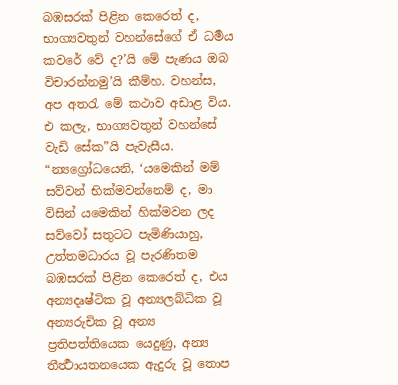බඹසරක් පිළින කෙරෙත් ද, භාග්‍යවතුන් වහන්සේගේ ඒ ධර්‍මය කවරේ වේ ද?’යි මේ පැණය ඔබ විචාරන්නමු’යි කීම්හ. වහන්ස, අප අතරැ මේ කථාව අඩාළ විය. එ කලැ, භාග්‍යවතුන් වහන්සේ වැඩි සේක”යි පැවැසීය.
“න්‍යග්‍රෝධයෙනි, ‘යමෙකින් මම් සව්වන් භික්මවන්නෙම් ද, මා විසින් යමෙකින් හික්මවන ලද සව්වෝ සතුටට පැමිණියාහු, උත්තමධාරය වූ පැරණිතම බඹසරක් පිළින කෙරෙත් ද, එය අන්‍යදෘෂ්ටික වූ අන්‍යලබ්ධික වූ අන්‍යරුචික වූ අන්‍ය ප්‍රතිපත්තියෙක යෙදුණු, අන්‍ය තීර්‍ත්‍ථායතනයෙක ඇදුරු වූ තොප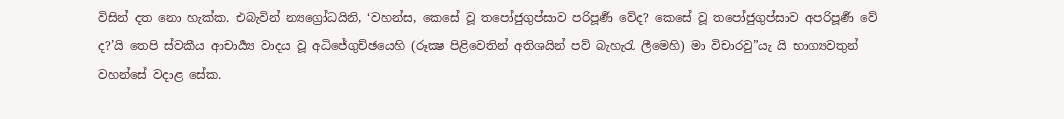විසින් දත නො හැක්ක. එබැවින් න්‍යග්‍රෝධයිනි, ‘වහන්ස, කෙසේ වූ තපෝජුගුප්සාව පරිපූර්‍ණ වේද? කෙසේ වූ තපෝජුගුප්සාව අපරිපූර්‍ණ වේ ද?’යි තෙපි ස්වකීය ආචාර්‍ය්‍ය වාදය වූ අධිජේගුච්ඡයෙහි (රූක්‍ෂ පිළිවෙතින් අතිශයින් පව් බැහැරැ ලීමෙහි) මා විචාරවු”යැ යි භාග්‍යවතුන් වහන්සේ වදාළ සේක.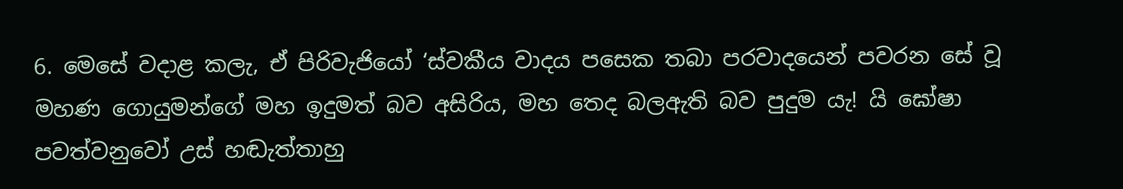6. මෙසේ වදාළ කලැ, ඒ පිරිවැජියෝ ‘ස්වකීය වාදය පසෙක තබා පරවාදයෙන් පවරන සේ වූ මහණ ගොයුමන්ගේ මහ ඉදුමත් බව අසිරිය, මහ තෙද බලඇති බව පුදුම යැ! යි ඝෝෂා පවත්වනුවෝ උස් හඬැත්තාහු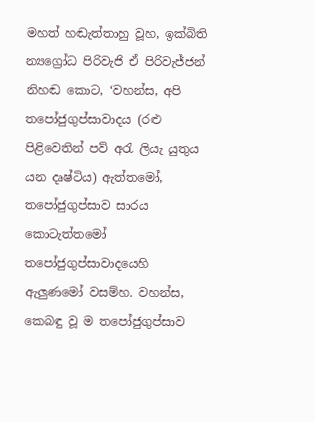මහත් හඬැත්තාහු වූහ, ඉක්බිති න්‍යග්‍රෝධ පිරිවැජි ඒ පිරිවැජ්ජන් නිහඬ කොට, ‘වහන්ස, අපි තපෝජුගුප්සාවාදය (රළු පිළිවෙතින් පව් අරැ ලියැ යුතුය යන දෘෂ්ටිය) ඇත්තමෝ, තපෝජුගුප්සාව සාරය කොටැත්තමෝ තපෝජුගුප්සාවාදයෙහි ඇලුණමෝ වසම්හ. වහන්ස, කෙබඳු වූ ම තපෝජුගුප්සාව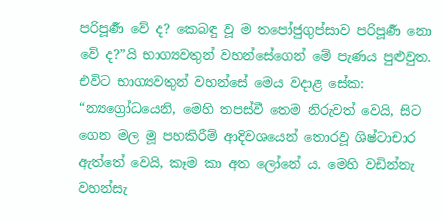පරිපූර්‍ණ වේ ද? කෙබඳු වූ ම තපෝජුගුප්සාව පරිපූර්‍ණ නො වේ ද?”යි භාග්‍යවතුන් වහන්සේගෙන් මේ පැණය පුළුවුත.
එවිට භාග්‍යවතුන් වහන්සේ මෙය වදාළ සේක: “න්‍යග්‍රෝධයෙනි, මෙහි තපස්වී තෙම නිරුවත් වෙයි, සිට ගෙන මල මූ පහකිරීම් ආදිවශයෙන් තොරවූ ශිෂ්ටාචාර ඇත්තේ වෙයි, කෑම කා අත ලෝනේ ය. මෙහි වඩින්නැ වහන්සැ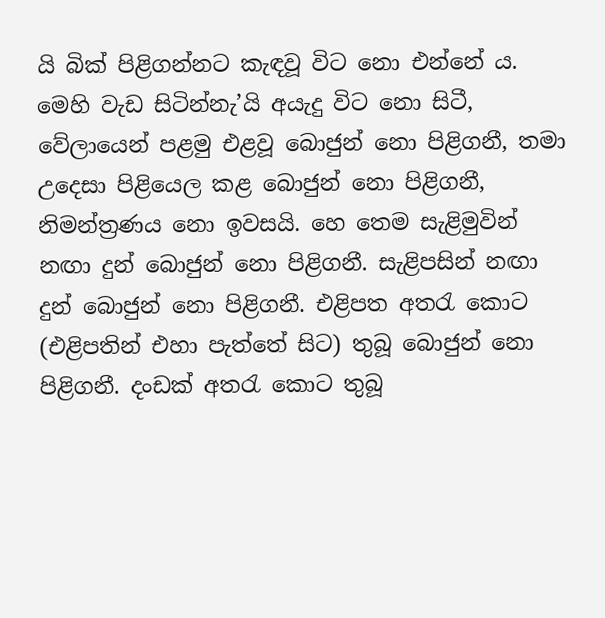යි බික් පිළිගන්නට කැඳවූ විට නො එන්නේ ය. මෙහි වැඩ සිටින්නැ’යි අයැදු විට නො සිටී, වේලායෙන් පළමු එළවූ බොජුන් නො පිළිගනී, තමා උදෙසා පිළියෙල කළ බොජුන් නො පිළිගනී, නිමන්ත්‍රණය නො ඉවසයි. හෙ තෙම සැළිමුවින් නඟා දුන් බොජුන් නො පිළිගනී. සැළිපසින් නඟා දුන් බොජුන් නො පිළිගනී. එළිපත අතරැ කොට (එළිපතින් එහා පැත්තේ සිට) තුබූ බොජුන් නො පිළිගනී. දංඩක් අතරැ කොට තුබූ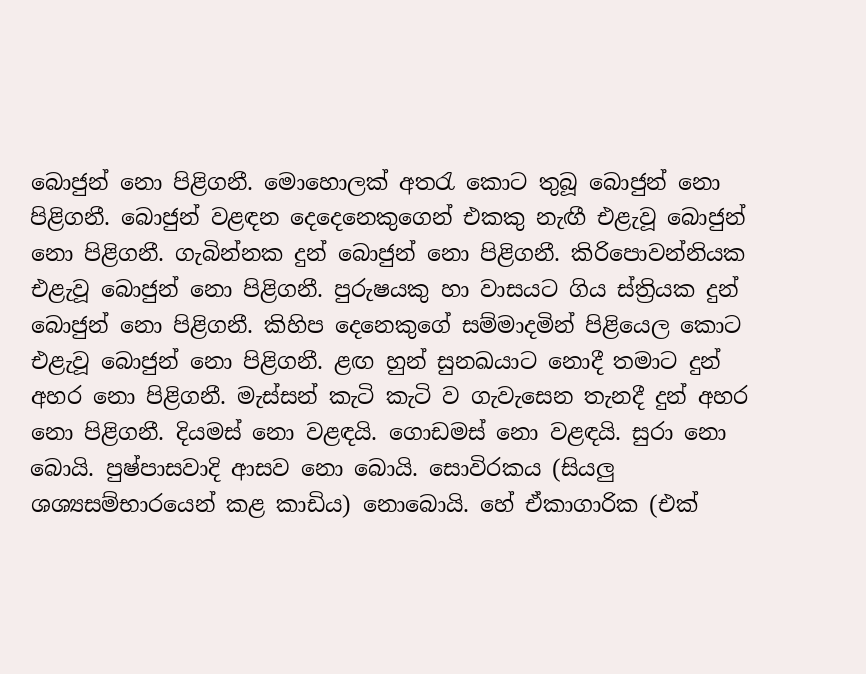බොජුන් නො පිළිගනී. මොහොලක් අතරැ කොට තුබූ බොජුන් නො පිළිගනී. බොජුන් වළඳන දෙදෙනෙකුගෙන් එකකු නැඟී එළැවූ බොජුන් නො පිළිගනී. ගැබින්නක දුන් බොජුන් නො පිළිගනී. කිරිපොවන්නියක එළැවූ බොජුන් නො පිළිගනී. පුරුෂයකු හා වාසයට ගිය ස්ත්‍රියක දුන් බොජුන් නො පිළිගනී. කිහිප දෙනෙකුගේ සම්මාදමින් පිළියෙල කොට එළැවූ බොජුන් නො පිළිගනී. ළඟ හුන් සුනඛයාට නොදී තමාට දුන් අහර නො පිළිගනී. මැස්සන් කැටි කැටි ව ගැවැසෙන තැනදී දුන් අහර නො පිළිගනී. දියමස් නො වළඳයි. ගොඩමස් නො වළඳයි. සුරා නො බොයි. පුෂ්පාසවාදි ආසව නො බොයි. සොවිරකය (සියලු ශශ්‍යසම්භාරයෙන් කළ කාඩිය) නොබොයි. හේ ඒකාගාරික (එක්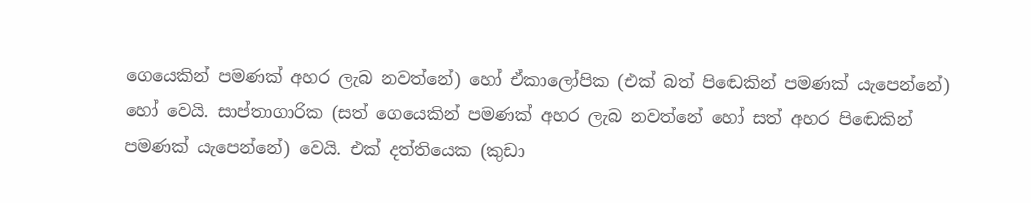ගෙයෙකින් පමණක් අහර ලැබ නවත්නේ) හෝ ඒකාලෝපික (එක් බත් පිඬෙකින් පමණක් යැපෙන්නේ) හෝ වෙයි. සාප්තාගාරික (සත් ගෙයෙකින් පමණක් අහර ලැබ නවත්නේ හෝ සත් අහර පිඬෙකින් පමණක් යැපෙන්නේ) වෙයි. එක් දත්තියෙක (කුඩා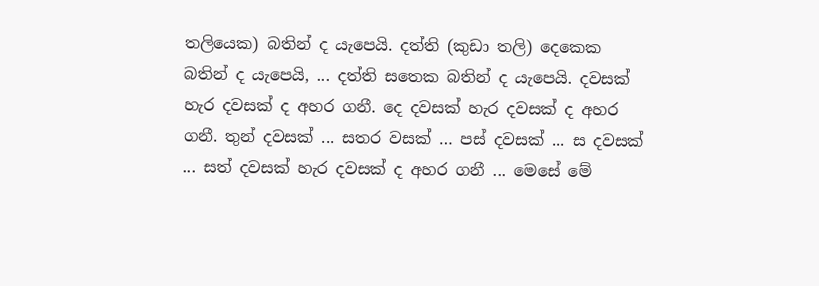තලියෙක) බතින් ද යැපෙයි. දත්ති (කුඩා තලි) දෙකෙක බතින් ද යැපෙයි, ... දත්ති සතෙක බතින් ද යැපෙයි. දවසක් හැර දවසක් ද අහර ගනී. දෙ දවසක් හැර දවසක් ද අහර ගනී. තුන් දවසක් ... සතර වසක් … පස් දවසක් ... ස දවසක් ... සත් දවසක් හැර දවසක් ද අහර ගනී ... මෙසේ මේ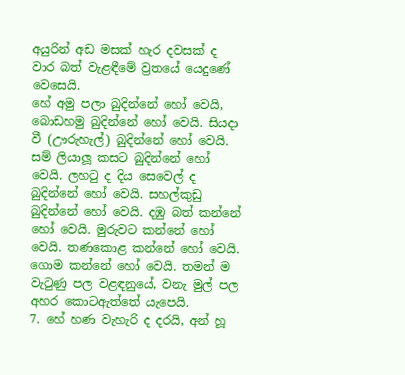අයුරින් අඩ මසක් හැර දවසක් ද වාර බත් වැළඳීමේ ව්‍රතයේ යෙදුණේ වෙසෙයි.
හේ අමු පලා බුදින්නේ හෝ වෙයි, බොඩහමු බුදින්නේ හෝ වෙයි. සියදා වී (ඌරුහැල්) බුදින්නේ හෝ වෙයි. සම් ලියාලූ කසට බුදින්නේ හෝ වෙයි. ලහටු ද දිය සෙවෙල් ද බුදින්නේ හෝ වෙයි. සහල්කුඩු බුදින්නේ හෝ වෙයි. දඹු බත් කන්නේ හෝ වෙයි. මුරුවට කන්නේ හෝ වෙයි. තණකොළ කන්නේ හෝ වෙයි. ගොම කන්නේ හෝ වෙයි. තමන් ම වැටුණු පල වළඳනුයේ, වනැ මුල් පල අහර කොටඇත්තේ යැපෙයි.
7. හේ හණ වැහැරි ද දරයි, අන් හූ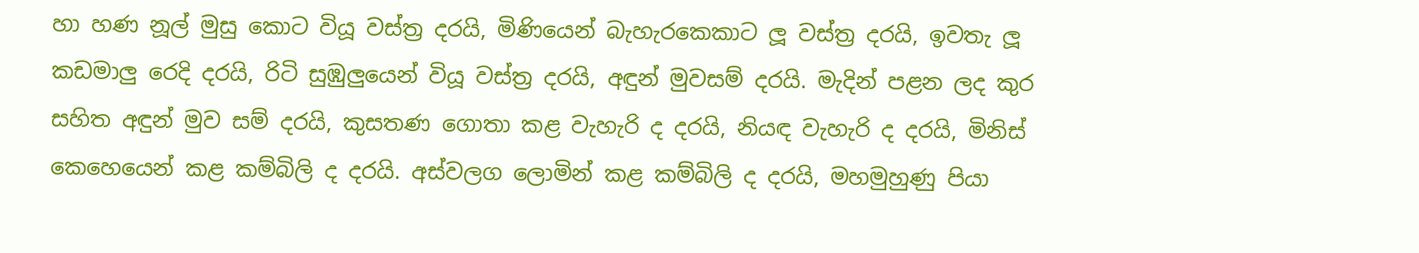හා හණ නූල් මුසු කොට වියූ වස්ත්‍ර දරයි, මිණියෙන් බැහැරකෙකාට ලූ වස්ත්‍ර දරයි, ඉවතැ ලූ කඩමාලු රෙදි දරයි, රිටි සුඹුලුයෙන් වියූ වස්ත්‍ර දරයි, අඳුන් මුවසම් දරයි. මැදින් පළන ලද කුර සහිත අඳුන් මුව සම් දරයි, කුසතණ ගොතා කළ වැහැරි ද දරයි, නියඳ වැහැරි ද දරයි, මිනිස් කෙහෙයෙන් කළ කම්බිලි ද දරයි. අස්වලග ලොමින් කළ කම්බිලි ද දරයි, මහමුහුණු පියා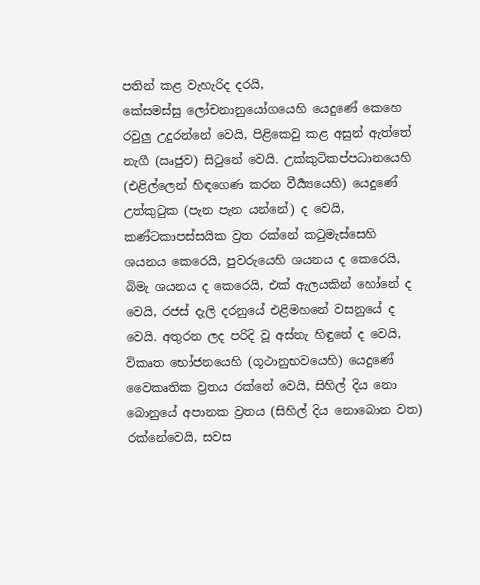පතින් කළ වැහැරිද දරයි,
කේසමස්සු ලෝචනානුයෝගයෙහි යෙදුණේ කෙහෙ රවුලු උදුරන්නේ වෙයි, පිළිකෙවු කළ අසුන් ඇත්තේ නැගී (ඍජුව) සිටුනේ වෙයි. උක්කුටිකප්පධානයෙහි (එළිල්ලෙන් හිඳගෙණ කරන වීර්‍ය්‍යයෙහි) යෙදුණේ උත්කුටුක (පැන පැන යන්නේ) ද වෙයි, කණ්ටකාපස්සයික ව්‍රත රක්නේ කටුමැස්සෙහි ශයනය කෙරෙයි, පුවරුයෙහි ශයනය ද කෙරෙයි, බිමැ ශයනය ද කෙරෙයි, එක් ඇලයකින් හෝනේ ද වෙයි, රජස් දැලි දරනුයේ එළිමහනේ වසනුයේ ද වෙයි. අතුරන ලද පරිදි වූ අස්නැ හිඳුනේ ද වෙයි, විකෘත භෝජනයෙහි (ගූථානුභවයෙහි) යෙදුණේ වෛකෘතික ව්‍රතය රක්නේ වෙයි, සිහිල් දිය නො බොනුයේ අපානක ව්‍රතය (සිහිල් දිය නොබොන වත) රක්නේවෙයි, සවස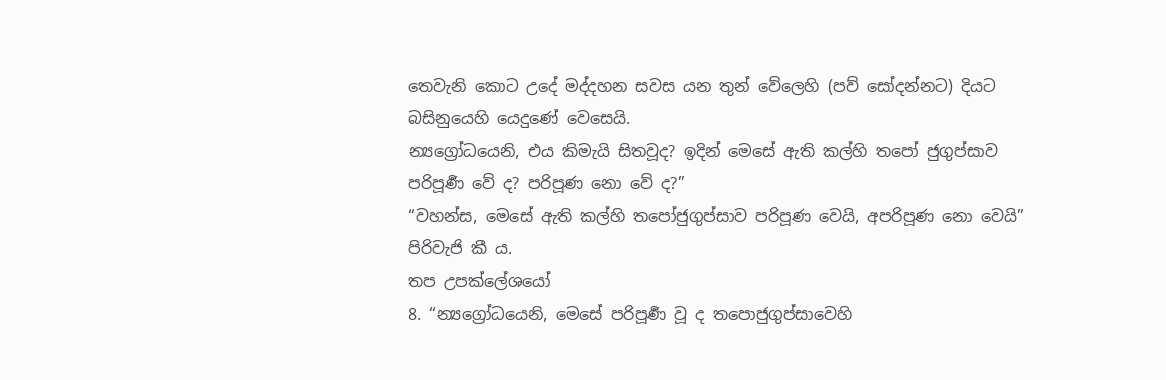තෙවැනි කොට උදේ මද්දහන සවස යන තුන් වේලෙහි (පව් සෝදන්නට) දියට බසිනුයෙහි යෙදුණේ වෙසෙයි.
න්‍යග්‍රෝධයෙනි, එය කිමැයි සිතවූද? ඉදින් මෙසේ ඇති කල්හි තපෝ ජුගුප්සාව පරිපූර්‍ණ වේ ද? පරිපූණ නො වේ ද?”
“වහන්ස, මෙසේ ඇති කල්හි තපෝජුගුප්සාව පරිපූණ වෙයි, අපරිපූණ නො වෙයි” පිරිවැජි කී ය.
තප උපක්ලේශයෝ
8. “න්‍යග්‍රෝධයෙනි, මෙසේ පරිපූර්‍ණ වූ ද තපොජුගුප්සාවෙහි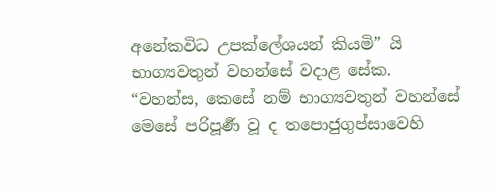අනේකවිධ උපක්ලේශයන් කියමි” යි භාග්‍යවතුන් වහන්සේ වදාළ සේක.
“වහන්ස, කෙසේ නම් භාග්‍යවතුන් වහන්සේ මෙසේ පරිපූර්‍ණ වූ ද තපොජුගුප්සාවෙහි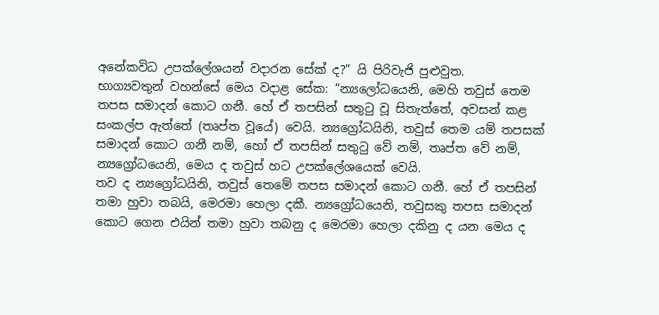අනේකවිධ උපක්ලේශයන් වදාරන සේක් ද?” යි පිරිවැජි පුළුවුත.
භාග්‍යවතුන් වහන්සේ මෙය වදාළ සේක: “න්‍යලෝධයෙනි, මෙහි තවුස් තෙම තපස සමාදන් කොට ගනී. හේ ඒ තපසින් සතුටු වූ සිතැත්තේ, අවසන් කළ සංකල්ප ඇත්තේ (තෘප්ත වූයේ) වෙයි. න්‍යග්‍රෝධයිනි, තවුස් තෙම යම් තපසක් සමාදන් කොට ගනී නම්, හෝ ඒ තපසින් සතුටු වේ නම්, තෘප්ත වේ නම්, න්‍යග්‍රෝධයෙනි, මෙය ද තවුස් හට උපක්ලේශයෙක් වෙයි.
තව ද න්‍යග්‍රෝධයිනි, තවුස් තෙමේ තපස සමාදන් කොට ගනී. හේ ඒ තපසින් තමා හුවා තබයි, මෙරමා හෙලා දකී. න්‍යග්‍රෝධයෙනි, තවුසකු තපස සමාදන් කොට ගෙන එයින් තමා හුවා තබනු ද මෙරමා හෙලා දකිනු ද යන මෙය ද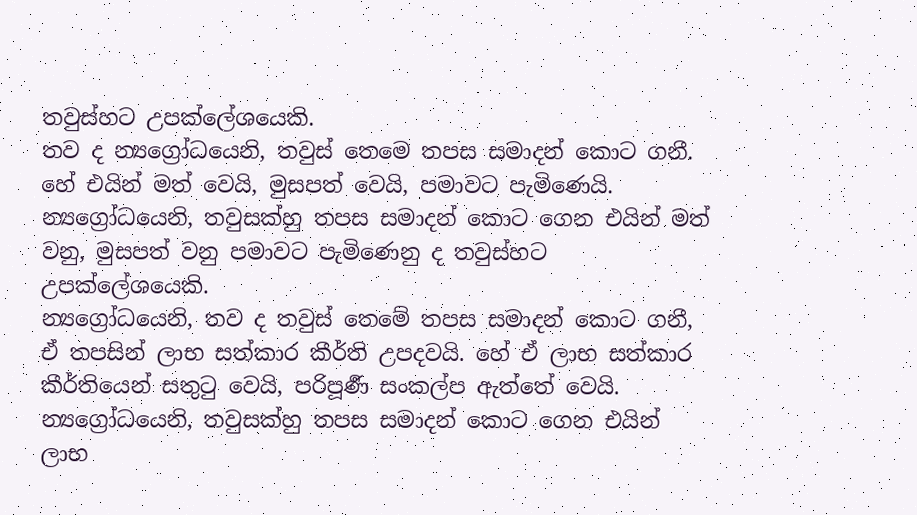තවුස්හට උපක්ලේශයෙකි.
තව ද න්‍යග්‍රෝධයෙනි, තවුස් තෙමෙ තපස සමාදන් කොට ගනී. හේ එයින් මත් වෙයි, මුසපත් වෙයි, පමාවට පැමිණෙයි. න්‍යග්‍රෝධයෙනි, තවුසක්හු තපස සමාදන් කොට ගෙන එයින් මත් වනු, මුසපත් වනු පමාවට පැමිණෙනු ද තවුස්හට උපක්ලේශයෙකි.
න්‍යග්‍රෝධයෙනි, තව ද තවුස් තෙමේ තපස සමාදන් කොට ගනී, ඒ තපසින් ලාභ සත්කාර කීර්ති උපදවයි. හේ ඒ ලාභ සත්කාර කීර්තියෙන් සතුටු වෙයි, පරිපූර්‍ණ සංකල්ප ඇත්තේ වෙයි. න්‍යග්‍රෝධයෙනි, තවුසක්හු තපස සමාදන් කොට ගෙන එයින් ලාභ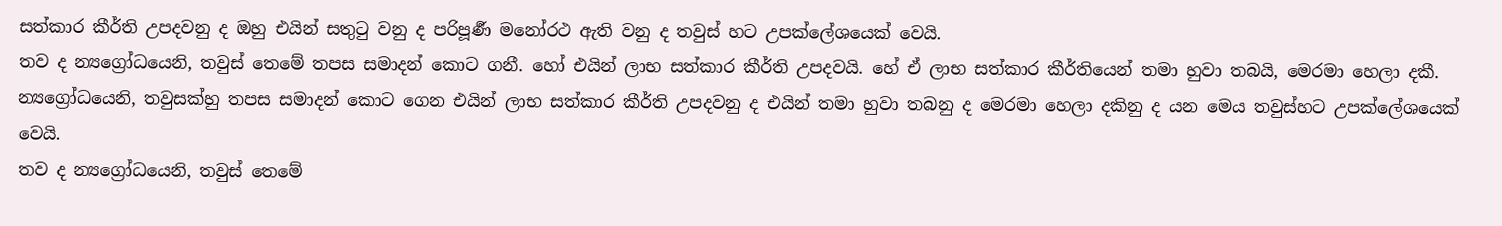සත්කාර කීර්ති උපදවනු ද ඔහු එයින් සතුටු වනු ද පරිපූර්‍ණ මනෝරථ ඇති වනු ද තවුස් හට උපක්ලේශයෙක් වෙයි.
තව ද න්‍යග්‍රෝධයෙනි, තවුස් තෙමේ තපස සමාදන් කොට ගනී. හෝ එයින් ලාභ සත්කාර කීර්ති උපදවයි. හේ ඒ ලාභ සත්කාර කීර්තියෙන් තමා හුවා තබයි, මෙරමා හෙලා දකී. න්‍යග්‍රෝධයෙනි, තවුසක්හු තපස සමාදන් කොට ගෙන එයින් ලාභ සත්කාර කීර්ති උපදවනු ද එයින් තමා හුවා තබනු ද මෙරමා හෙලා දකිනු ද යන මෙය තවුස්හට උපක්ලේශයෙක් වෙයි.
තව ද න්‍යග්‍රෝධයෙනි, තවුස් තෙමේ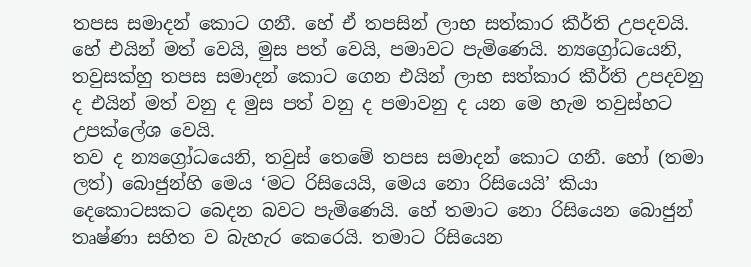තපස සමාදන් කොට ගනී. හේ ඒ තපසින් ලාභ සත්කාර කීර්ති උපදවයි. හේ එයින් මත් වෙයි, මුස පත් වෙයි, පමාවට පැමිණෙයි. න්‍යග්‍රෝධයෙනි, තවුසක්හු තපස සමාදන් කොට ගෙන එයින් ලාභ සත්කාර කීර්ති උපදවනු ද එයින් මත් වනු ද මුස පත් වනු ද පමාවනු ද යන මෙ හැම තවුස්හට උපක්ලේශ වෙයි.
තව ද න්‍යග්‍රෝධයෙනි, තවුස් තෙමේ තපස සමාදන් කොට ගනී. හෝ (තමා ලත්) බොජුන්හි මෙය ‘මට රිසියෙයි, මෙය නො රිසියෙයි’ කියා දෙකොටසකට බෙදන බවට පැමිණෙයි. හේ තමාට නො රිසියෙන බොජුන් තෘෂ්ණා සහිත ව බැහැර කෙරෙයි. තමාට රිසියෙන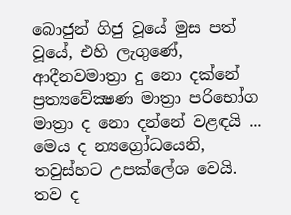බොජුන් ගිජු වූයේ මුස පත් වූයේ, එහි ලැගුණේ, ආදීනවමාත්‍රා දු නො දක්නේ ප්‍රත්‍යවේක්‍ෂණ මාත්‍රා පරිභෝග මාත්‍රා ද නො දන්නේ වළඳයි ... මෙය ද න්‍යග්‍රෝධයෙනි, තවුස්හට උපක්ලේශ වෙයි.
තව ද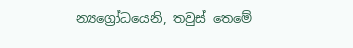න්‍යග්‍රෝධයෙනි, තවුස් තෙමේ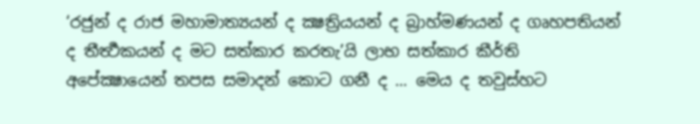‘රජුන් ද රාජ මහාමාත්‍යයන් ද ක්‍ෂත්‍රියයන් ද බ්‍රාහ්මණයන් ද ගෘහපතියන් ද තීර්‍ත්‍ථකයන් ද මට සත්කාර කරතැ’යි ලාභ සත්කාර කීර්ති අපේක්‍ෂායෙන් තපස සමාදන් කොට ගනී ද ... මෙය ද තවුස්හට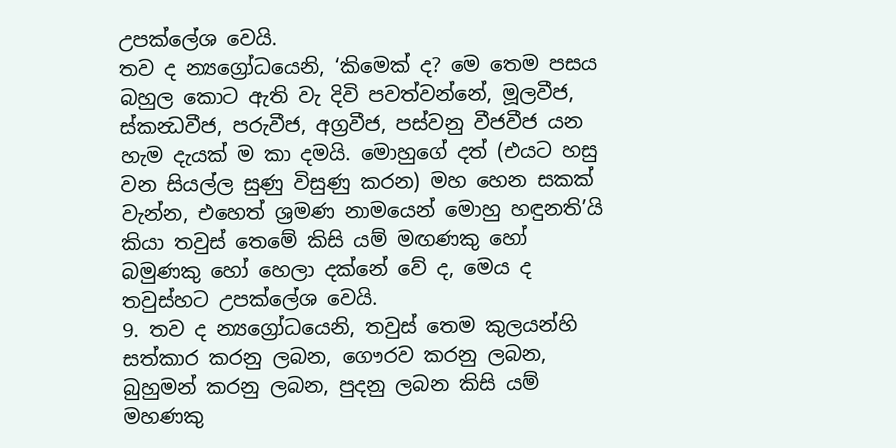උපක්ලේශ වෙයි.
තව ද න්‍යග්‍රෝධයෙනි, ‘කිමෙක් ද? මෙ තෙම පසය බහුල කොට ඇති වැ දිවි පවත්වන්නේ, මූලවීජ, ස්කන්‍ධවීජ, පරුවීජ, අග්‍රවීජ, පස්වනු වීජවීජ යන හැම දැයක් ම කා දමයි. මොහුගේ දත් (එයට හසු වන සියල්ල සුණු විසුණු කරන) මහ හෙන සකක් වැන්න, එහෙත් ශ්‍රමණ නාමයෙන් මොහු හඳුනති’යි කියා තවුස් තෙමේ කිසි යම් මඟණකු හෝ බමුණකු හෝ හෙලා දක්නේ වේ ද, මෙය ද තවුස්හට උපක්ලේශ වෙයි.
9. තව ද න්‍යග්‍රෝධයෙනි, තවුස් තෙම කුලයන්හි සත්කාර කරනු ලබන, ගෞරව කරනු ලබන, බුහුමන් කරනු ලබන, පුදනු ලබන කිසි යම් මහණකු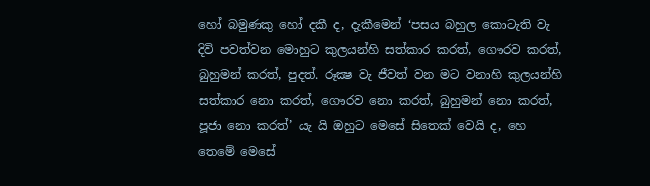හෝ බමුණකු හෝ දකී ද, දැකීමෙන් ‘පසය බහුල කොටැති වැ දිවි පවත්වන මොහුට කුලයන්හි සත්කාර කරත්, ගෞරව කරත්, බුහුමන් කරත්, පුදත්. රූක්‍ෂ වැ ජීවත් වන මට වනාහි කුලයන්හි සත්කාර නො කරත්, ගෞරව නො කරත්, බුහුමන් නො කරත්, පූජා නො කරත්’ යැ යි ඔහුට මෙසේ සිතෙක් වෙයි ද, හෙ තෙමේ මෙසේ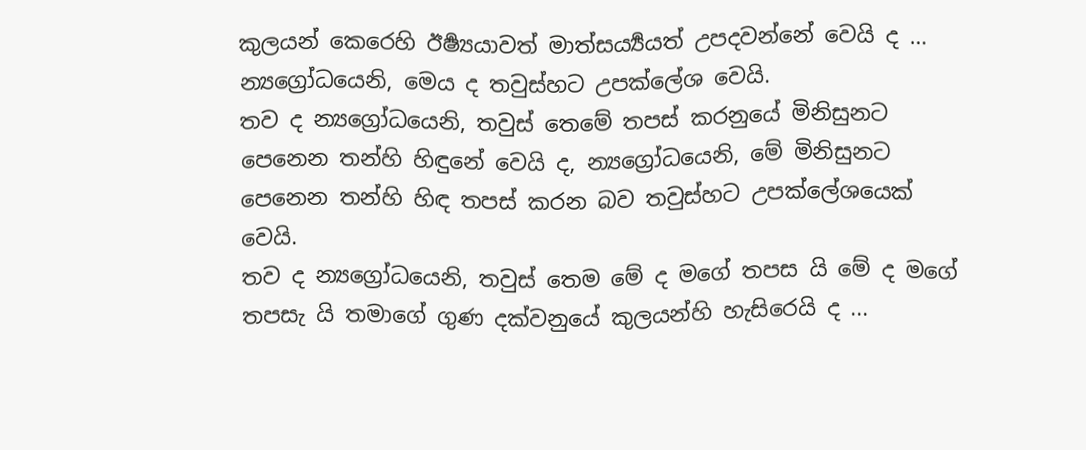කුලයන් කෙරෙහි ඊර්‍ෂ්‍යයාවත් මාත්සර්‍ය්‍යයත් උපදවන්නේ වෙයි ද … න්‍යග්‍රෝධයෙනි, මෙය ද තවුස්හට උපක්ලේශ වෙයි.
තව ද න්‍යග්‍රෝධයෙනි, තවුස් තෙමේ තපස් කරනුයේ මිනිසුනට පෙනෙන තන්හි හිඳුනේ වෙයි ද, න්‍යග්‍රෝධයෙනි, මේ මිනිසුනට පෙනෙන තන්හි හිඳ තපස් කරන බව තවුස්හට උපක්ලේශයෙක් වෙයි.
තව ද න්‍යග්‍රෝධයෙනි, තවුස් තෙම මේ ද මගේ තපස යි මේ ද මගේ තපසැ යි තමාගේ ගුණ දක්වනුයේ කුලයන්හි හැසිරෙයි ද ...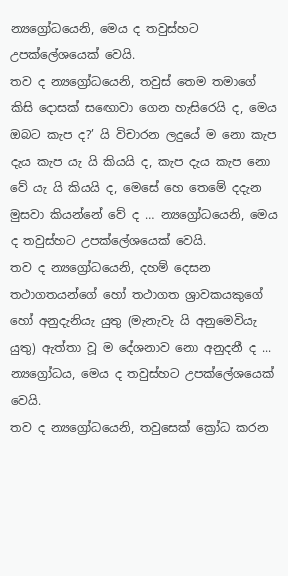න්‍යග්‍රෝධයෙනි, මෙය ද තවුස්හට උපක්ලේශයෙක් වෙයි.
තව ද න්‍යග්‍රෝධයෙනි, තවුස් තෙම තමාගේ කිසි දොසක් සඟොවා ගෙන හැසිරෙයි ද, මෙය ඔබට කැප ද?’ යි විචාරන ලදුයේ ම නො කැප දැය කැප යැ යි කියයි ද, කැප දැය කැප නො වේ යැ යි කියයි ද, මෙසේ හෙ තෙමේ දදැන මුසවා කියන්නේ වේ ද … න්‍යග්‍රෝධයෙනි, මෙය ද තවුස්හට උපක්ලේශයෙක් වෙයි.
තව ද න්‍යග්‍රෝධයෙනි, දහම් දෙසන තථාගතයන්ගේ හෝ තථාගත ශ්‍රාවකයකුගේ හෝ අනුදැනියැ යුතු (මැනැවැ යි අනුමෙවියැ යුතු) ඇත්තා වූ ම දේශනාව නො අනුදනී ද ... න්‍යග්‍රෝධය, මෙය ද තවුස්හට උපක්ලේශයෙක් වෙයි.
තව ද න්‍යග්‍රෝධයෙනි, තවුසෙක් ක්‍රෝධ කරන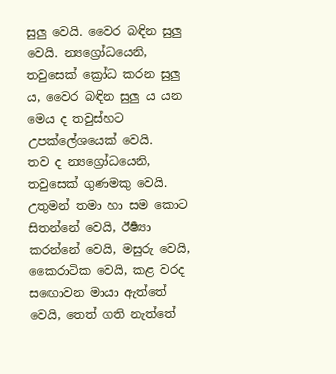සුලු වෙයි. වෛර බඳින සුලු වෙයි. න්‍යග්‍රෝධයෙනි, තවුසෙක් ක්‍රෝධ කරන සුලු ය, වෛර බඳින සුලු ය යන මෙය ද තවුස්හට උපක්ලේශයෙක් වෙයි.
තව ද න්‍යග්‍රෝධයෙනි, තවුසෙක් ගුණමකු වෙයි. උතුමන් තමා හා සම කොට සිතන්නේ වෙයි, ඊර්‍ෂ්‍යා කරන්නේ වෙයි, මසුරු වෙයි, කෛරාටික වෙයි, කළ වරද සඟොවන මායා ඇත්තේ වෙයි, තෙත් ගති නැත්තේ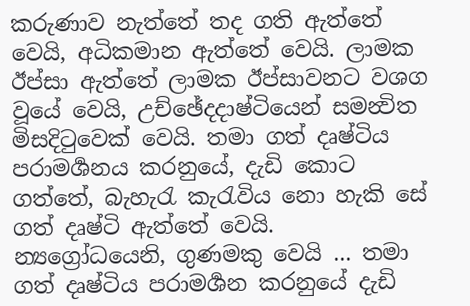කරුණාව නැත්තේ තද ගති ඇත්තේ වෙයි, අධිකමාන ඇත්තේ වෙයි. ලාමක ඊප්සා ඇත්තේ ලාමක ඊප්සාවනට වශග වූයේ වෙයි, උච්ඡේදදාෂ්ටියෙන් සමන්‍විත මිසදිටුවෙක් වෙයි. තමා ගත් දෘෂ්ටිය පරාමර්‍ශනය කරනුයේ, දැඩි කොට ගත්තේ, බැහැරැ කැරැවිය නො හැකි සේ ගත් දෘෂ්ටි ඇත්තේ වෙයි. න්‍යග්‍රෝධයෙනි, ගුණමකු වෙයි ... තමා ගත් දෘෂ්ටිය පරාමර්‍ශන කරනුයේ දැඩි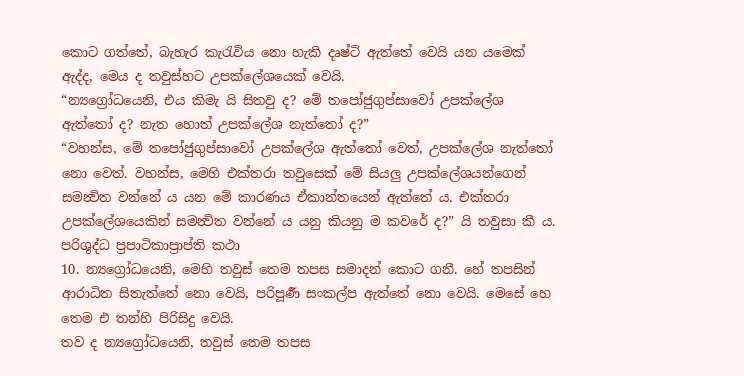කොට ගත්තේ, බැහැර කැරැවිය නො හැකි දෘෂ්ටි ඇත්තේ වෙයි යන යමෙක් ඇද්ද, මෙය ද තවුස්හට උපක්ලේශයෙක් වෙයි.
“න්‍යග්‍රෝධයෙනි, එය කිමැ යි සිතවු ද? මේ තපෝජුගුප්සාවෝ උපක්ලේශ ඇත්තෝ ද? නැත හොත් උපක්ලේශ නැත්තෝ ද?”
“වහන්ස, මේ තපෝජුගුප්සාවෝ උපක්ලේශ ඇත්තෝ වෙත්, උපක්ලේශ නැත්තෝ නො වෙත්. වහන්ස, මෙහි එක්තරා තවුසෙක් මේ සියලු උපක්ලේශයන්ගෙන් සමන්‍විත වන්නේ ය යන මේ කාරණය ඒකාන්තයෙන් ඇත්තේ ය. එක්තරා උපක්ලේශයෙකින් සමන්‍විත වන්නේ ය යනු කියනු ම කවරේ ද?” යි තවුසා කී ය.
පරිශුද්ධ ප්‍රපාටිකාප්‍රාප්ති කථා
10. න්‍යග්‍රෝධයෙනි, මෙහි තවුස් තෙම තපස සමාදන් කොට ගනී. හේ තපසින් ආරාධිත සිතැත්තේ නො වෙයි, පරිපූර්‍ණ සංකල්ප ඇත්තේ නො වෙයි. මෙසේ හෙ තෙම එ තන්හි පිරිසිදු වෙයි.
තව ද න්‍යග්‍රෝධයෙනි, තවුස් තෙම තපස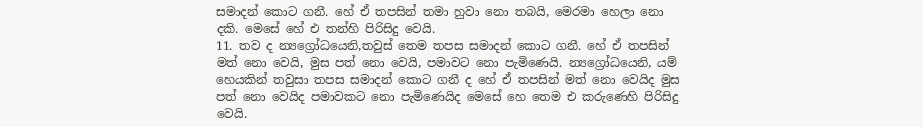සමාදන් කොට ගනී. හේ ඒ තපසින් තමා හුවා නො තබයි, මෙරමා හෙලා නො දකි. මෙසේ හේ එ තන්හි පිරිසිදු වෙයි.
11. තව ද න්‍යග්‍රෝධයෙනි,තවුස් තෙම තපස සමාදන් කොට ගනී. හේ ඒ තපසින් මත් නො වෙයි, මුස පත් නො වෙයි, පමාවට නො පැමිණෙයි. න්‍යග්‍රෝධයෙනි, යම් හෙයකින් තවුසා තපස සමාදන් කොට ගනී ද හේ ඒ තපසින් මත් නො වෙයිද මුස පත් නො වෙයිද පමාවකට නො පැමිණෙයිද මෙසේ හෙ තෙම එ කරුණෙහි පිරිසිදු වෙයි.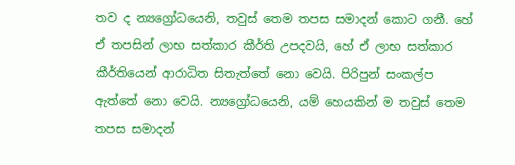තව ද න්‍යග්‍රෝධයෙනි, තවුස් තෙම තපස සමාදන් කොට ගනී. හේ ඒ තපසින් ලාභ සත්කාර කීර්ති උපදවයි, හේ ඒ ලාභ සත්කාර කීර්තියෙන් ආරාධිත සිතැත්තේ නො වෙයි. පිරිපුන් සංකල්ප ඇත්තේ නො වෙයි. න්‍යග්‍රෝධයෙනි, යම් හෙයකින් ම තවුස් තෙම තපස සමාදන්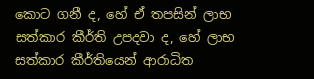කොට ගනී ද, හේ ඒ තපසින් ලාභ සත්කාර කීර්ති උපදවා ද, හේ ලාභ සත්කාර කීර්තියෙන් ආරාධිත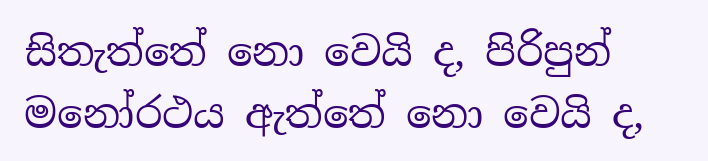සිතැත්තේ නො වෙයි ද, පිරිපුන් මනෝරථය ඇත්තේ නො වෙයි ද,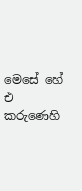මෙසේ හේ එ කරුණෙහි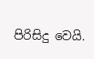පිරිසිදු වෙයි.